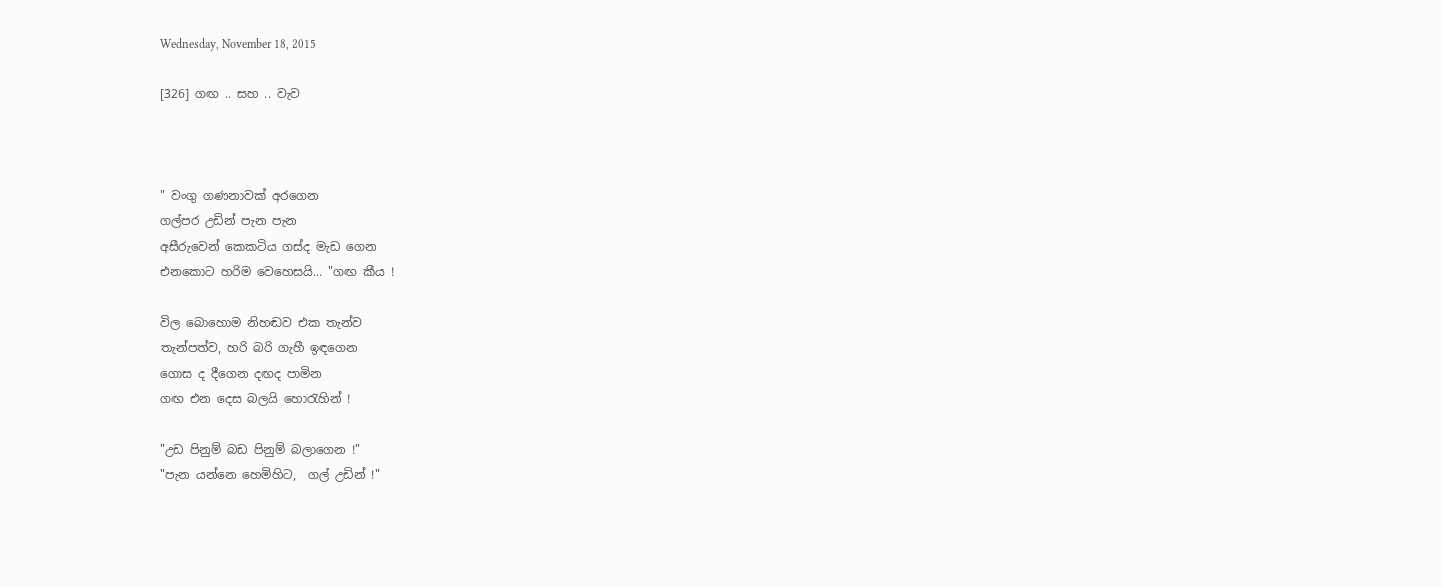Wednesday, November 18, 2015

[326] ගඟ .. සහ .. වැව



" වංගු ගණනාවක් අරගෙන
ගල්පර උඩින් පැන පැන
අසීරුවෙන් කෙකටිය ගස්ද මැඩ ගෙන
එනකොට හරිම වෙහෙසයි... "ගඟ කීය !

විල බොහොම නිහඬව එක තැන්ව
තැන්පත්ව, හරි බරි ගැහී ඉඳගෙන
ගොස ද දීගෙන දඟද පාමින
ගඟ එන දෙස බලයි හොරැහින් !

"උඩ පිනුම් බඩ පිනුම් බලාගෙන !"
"පැන යන්නෙ හෙමිහිට,  ගල් උඩින් !"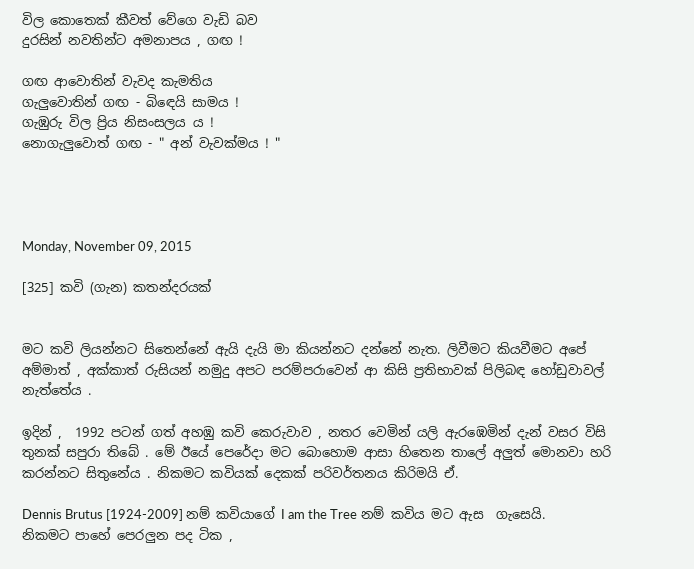විල කොතෙක් කීවත් වේගෙ වැඩි බව
දුරසින් නවතින්ට අමනාපය , ගඟ !

ගඟ ආවොතින් වැවද කැමතිය
ගැලුවොතින් ගඟ - බි‍ඳෙයි සාමය !
ගැඹුරු විල ප්‍රිය නිසංසලය ය !
නොගැලුවොත් ගඟ - " අන් වැවක්මය ! "




Monday, November 09, 2015

[325] කවි (ගැන) කතන්දරයක්


මට කවි ලියන්නට සිතෙන්නේ ඇයි දැයි මා කියන්නට දන්නේ නැත. ලිවීමට කියවීමට අපේ අම්මාත් , අක්කාත් රුසියන් නමුදු අපට පරම්පරාවෙන් ආ කිසි ප්‍රතිභාවක් පිලිබඳ හෝඩුවාවල් නැත්තේය .

ඉදින් ,  1992 පටන් ගත් අහඹු කවි කෙරුවාව , නතර වෙමින් යලි ඇරඹෙමින් දැන් වසර විසි තුනක් සපුරා තිබේ . මේ ඊයේ පෙරේදා මට බොහොම ආසා හිතෙන තාලේ අලුත් මොනවා හරි කරන්නට සිතුනේය . නිකමට කවියක් දෙකක් පරිවර්තනය කිරිමයි ඒ.

Dennis Brutus [1924-2009] නම් කවියාගේ I am the Tree නම් කවිය මට ඇස  ගැසෙයි. නිකමට පාහේ පෙරලුන පද ටික ,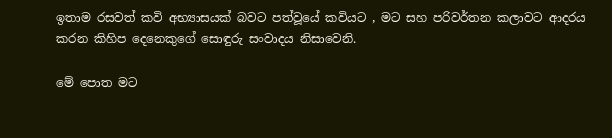ඉතාම රසවත් කවි අභ්‍යාසයක් බවට පත්වූයේ කවියට , මට සහ පරිවර්තන කලාවට ආදරය කරන කිහිප දෙනෙකුගේ සොඳුරු සංවාදය නිසාවෙනි.

මේ පොත මට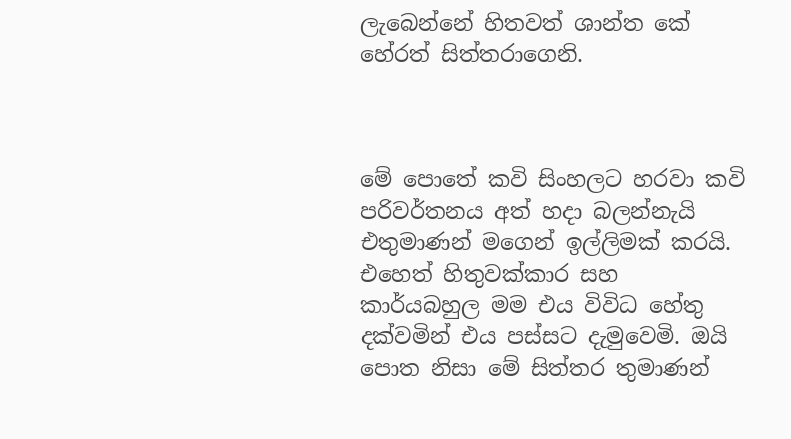ලැබෙන්නේ හිතවත් ශාන්ත කේ හේරත් සිත්තරාගෙනි.



මේ පොතේ කවි සිංහලට හරවා කවි පරිවර්තනය අත් හදා බලන්නැයි  එතුමාණන් මගෙන් ඉල්ලිමක් කරයි. එහෙත් හිතුවක්කාර සහ කාර්යබහුල මම එය විවිධ හේතු දක්වමින් එය පස්සට දැමුවෙමි. ඔයි පොත නිසා මේ සිත්තර තුමාණන්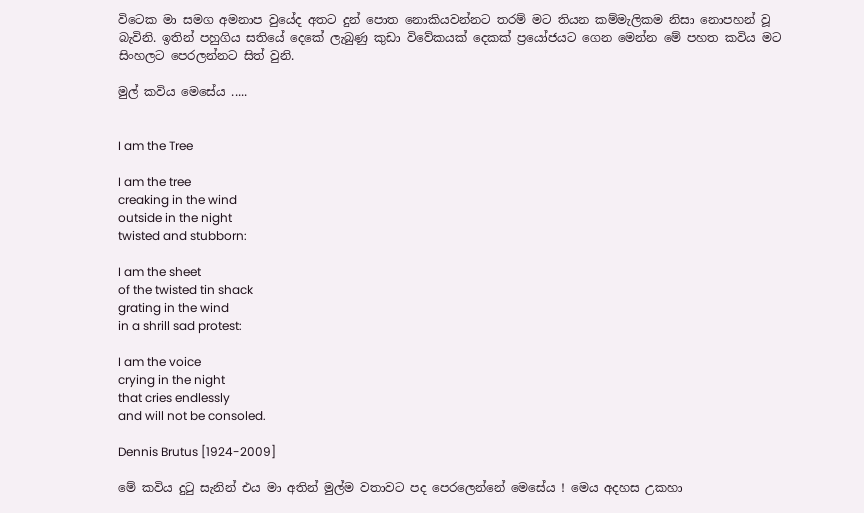විටෙක මා සමග අමනාප වුයේද අතට දුන් පොත නොකියවන්නට තරම් මට තියන කම්මැලිකම නිසා නොපහන් වූ බැවිනි. ඉතින් පහුගිය සතියේ දෙකේ ලැබුණු කුඩා විවේකයක් දෙකක් ප්‍රයෝජයට ගෙන මෙන්න මේ පහත කවිය මට සිංහලට පෙරලන්නට සිත් වුනි.

මුල් කවිය මෙසේය .....


I am the Tree

I am the tree
creaking in the wind
outside in the night
twisted and stubborn:

I am the sheet
of the twisted tin shack
grating in the wind
in a shrill sad protest:

I am the voice
crying in the night
that cries endlessly
and will not be consoled.

Dennis Brutus [1924-2009]

මේ කවිය දුටු සැනින් එය මා අතින් මුල්ම වතාවට පද පෙරලෙන්නේ මෙසේය ! මෙය අදහස උකහා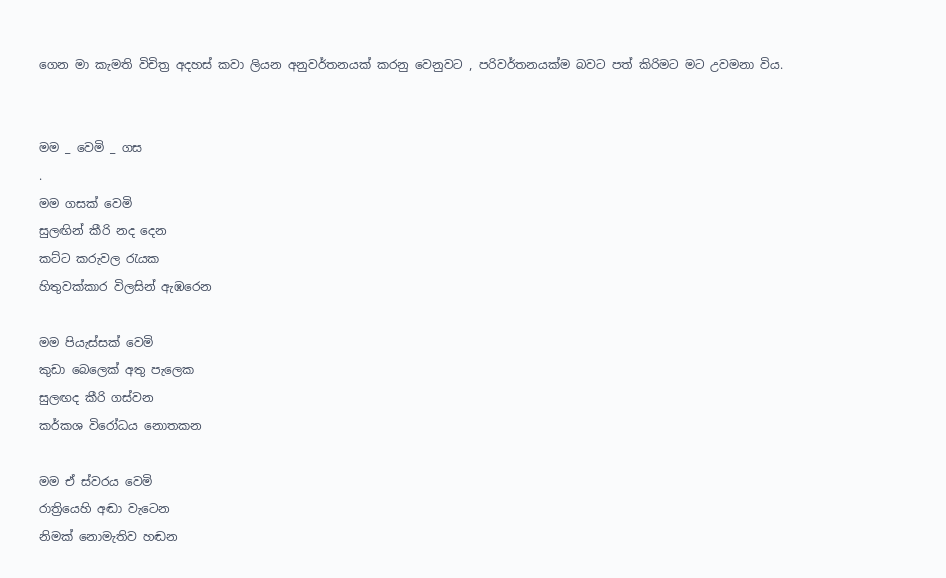ගෙන මා කැමති විචිත්‍ර අදහස් කවා ලියන අනුවර්තනයක් කරනු වෙනුවට , පරිවර්තනයක්ම බවට පත් කිරිමට මට උවමනා විය.


මම _ වෙමි _ ගස
.
මම ගසක් වෙමි
සුලඟින් කීරි නද දෙන
කට්ට කරුවල ‍රැයක
හිතුවක්කාර විලසින් ඇඹරෙන

මම පියැස්සක් වෙමි
කුඩා බෙලෙක් අතු පැලෙක
සුලඟද කීරි ගස්වන
කර්කශ විරෝධය නොතකන

මම ඒ ස්වරය වෙමි
රාත්‍රියෙහි අඬා වැටෙන
නිමක් නොමැතිව හඬන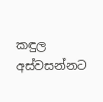කඳුල අස්වසන්නට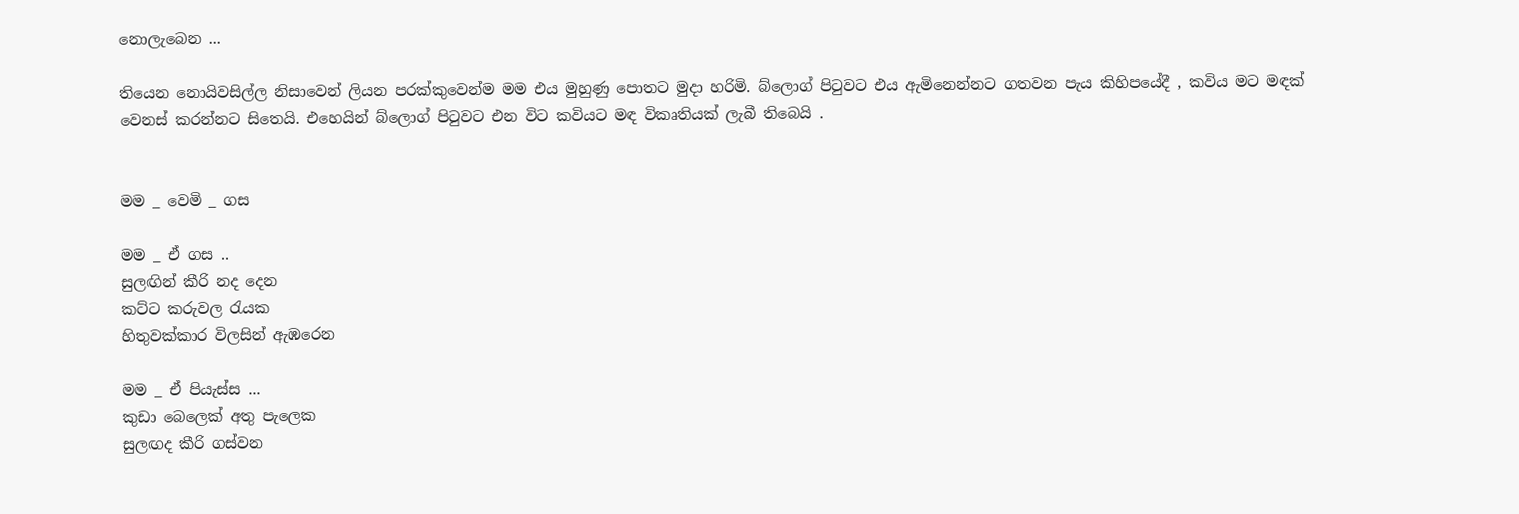නොලැබෙන ...

තියෙන නොයිවසිල්ල නිසාවෙන් ලියන පරක්කුවෙන්ම මම එය මුහුණු පොතට මුදා හරිමි. බ්ලොග් පිටුවට එය ඇමිනෙන්නට ගතවන පැය කිහිපයේදී , කවිය මට මඳක් වෙනස් කරන්නට සිතෙයි. එහෙයින් බ්ලොග් පිටුවට එන විට කවියට මඳ විකෘතියක් ලැබී තිබෙයි .


මම _ වෙමි _ ගස

මම _ ඒ ගස ..
සුලඟින් කීරි නද දෙන
කට්ට කරුවල ‍රැයක
හිතුවක්කාර විලසින් ඇඹරෙන

මම _ ඒ පියැස්ස ...
කුඩා බෙලෙක් අතු පැලෙක
සුලඟද කීරි ගස්වන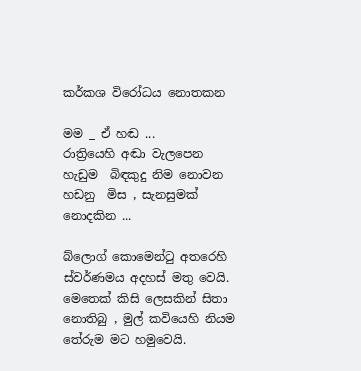කර්කශ විරෝධය නොතකන

මම _ ඒ හඬ ...
රාත්‍රියෙහි අඬා වැලපෙන
හැඩුම  බිඳකුදු නිම නොවන
හඩනු  මිස , සැනසුමක් නොදකින ...

බ්ලොග් කොමෙන්ටු අතරෙහි ස්වර්ණමය අදහස් මතු වෙයි. මෙතෙක් කිසි ලෙසකින් සිතා නොතිබු , මුල් කවියෙහි නියම තේරුම මට හමුවෙයි.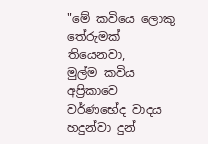"මේ කවියෙ ලොකු තේරුමක් තියෙනවා,
මුල්ම කවිය අප්‍රිකාවෙ වර්ණභේද වාදය හදුන්වා දුන්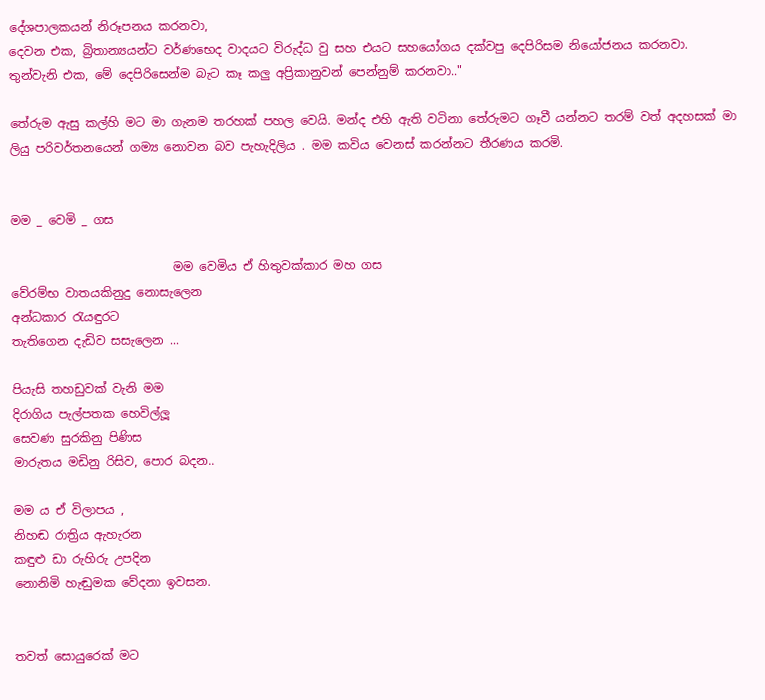දේශපාලකයන් නිරූපනය කරනවා,
දෙවන එක, බ්‍රිතාන්‍යයන්ට වර්ණභෙද වාදයට විරුද්ධ වු සහ එයට සහයෝගය දක්වපු දෙපිරිසම නියෝජනය කරනවා.
තුන්වැනි එක, මේ දෙපිරිසෙන්ම බැට කෑ කලු අප්‍රිකානුවන් පෙන්නුම් කරනවා.."

තේරුම ඇසු කල්හි මට මා ගැනම තරහක් පහල වෙයි. මන්ද එහි ඇති වටිනා තේරුමට ගෑවී යන්නට තරම් වත් අදහසක් මා ලියු පරිවර්තනයෙන් ගම්‍ය නොවන බව පැහැදිලිය . මම කවිය වෙනස් කරන්නට තීරණය කරමි.


මම _ වෙමි _ ගස

                           මම වෙමිය ඒ හිතුවක්කාර මහ ගස
වේරම්භ වාතයකිනුදු නොසැලෙන
අන්ධකාර රැයඳුරට
තැතිගෙන දැඩිව සසැලෙන ...

පියැසි තහඩුවක් වැනි මම
දිරාගිය පැල්පතක හෙවිල්ලූ
සෙවණ සුරකිනු පිණිස
මාරුතය මඩිනු රිසිව, පොර බදන..

මම ය ඒ විලාපය ,
නිහඬ රාත්‍රිය ඇහැරන
කඳුළු ඩා රුහිරු උපදින
නොනිමි හැඬුමක වේදනා ඉවසන.


තවත් සොයුරෙක් මට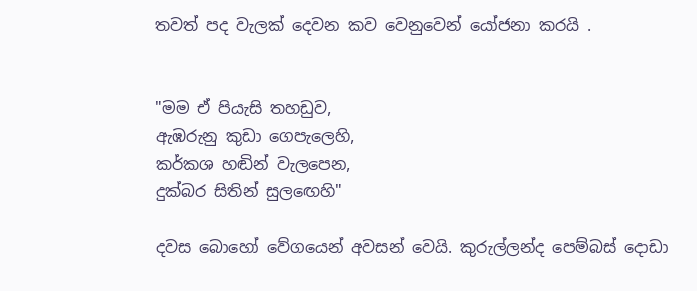තවත් පද වැලක් දෙවන කව වෙනුවෙන් යෝජනා කරයි .


"මම ඒ පියැසි තහඩුව,
ඇඹරුනු කුඩා ගෙපැලෙහි,
කර්කශ හඬින් වැලපෙන,
දුක්බර සිතින් සුලඟෙහි"

දවස බොහෝ වේගයෙන් අවසන් වෙයි. කුරුල්ලන්ද පෙම්බස් දොඩා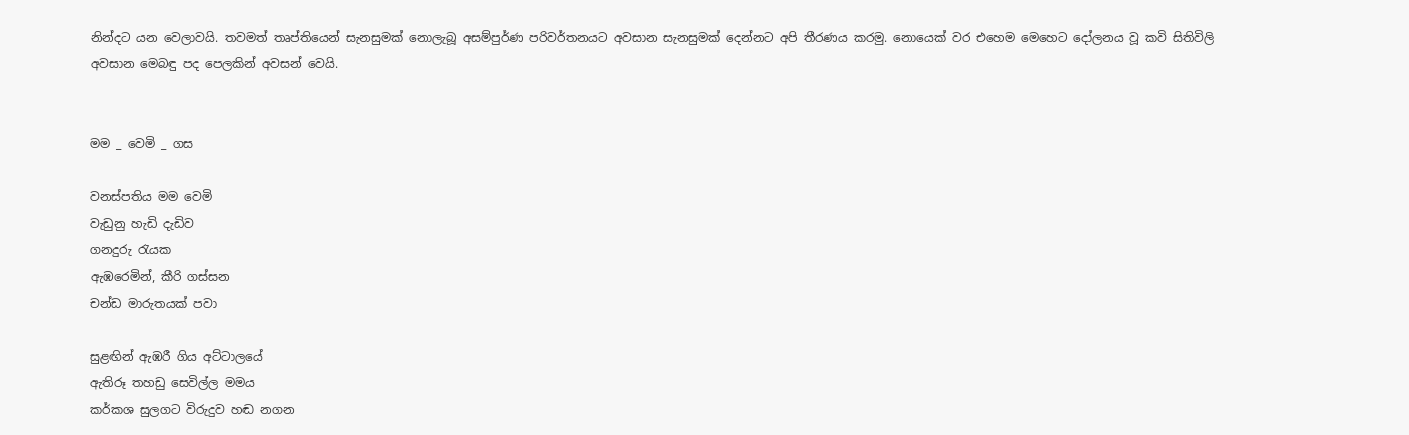නින්දට යන වෙලාවයි. තවමත් තෘප්තියෙන් සැනසුමක් නොලැබූ අසම්පුර්ණ පරිවර්තනයට අවසාන සැනසුමක් දෙන්නට අපි තීරණය කරමු. නොයෙක් වර එහෙම මෙහෙට දෝලනය වූ කවි සිතිවිලි අවසාන මෙබඳු පද පෙලකින් අවසන් වෙයි.


මම _ වෙමි _ ගස

වනස්පතිය මම වෙමි
වැඩුනු හැඩි දැඩිව
ගනදුරු රැයක
ඇඹරෙමින්, කීරි ගස්සන
චන්ඩ මාරුතයක් පවා

සුළඟින් ඇඹරී ගිය අට්ටාලයේ
ඇතිරූ තහඩු සෙවිල්ල මමය
කර්කශ සුලගට විරුදුව හඬ නගන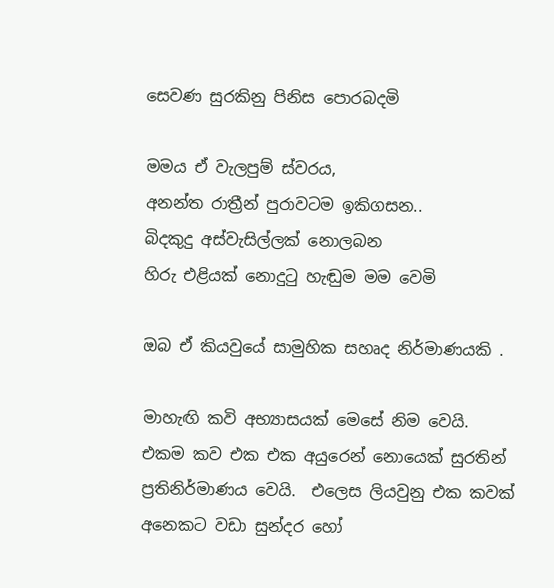සෙවණ සුරකිනු පිනිස පොරබදමි

මමය ඒ වැලපුම් ස්වරය,
අනන්ත රාත්‍රීන් පුරාවටම ඉකිගසන..
බිදකුදු අස්වැසිල්ලක් නොලබන
හිරු එළියක් නොදුටු හැඬුම මම වෙමි

ඔබ ඒ කියවුයේ සාමුහික සහෘද නිර්මාණයකි .

මාහැඟි කවි අභ්‍යාසයක් මෙසේ නිම වෙයි. එකම කව එක එක අයුරෙන් නොයෙක් සුරතින් ප්‍රතිනිර්මාණය වෙයි.  එලෙස ලියවුනු එක කවක් අනෙකට වඩා සුන්දර හෝ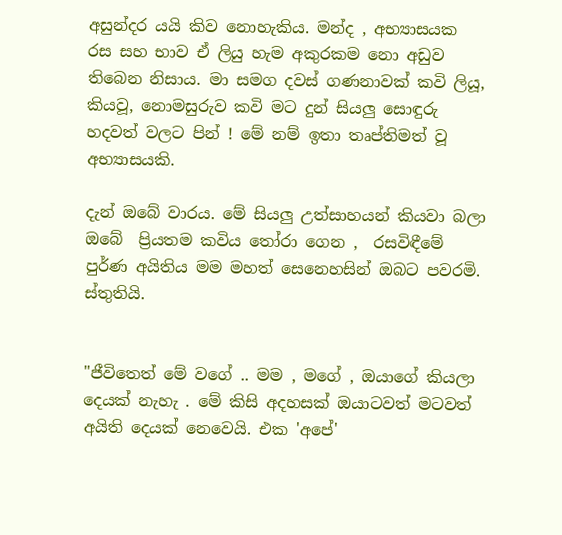අසුන්දර යයි කිව නොහැකිය. මන්ද , අභ්‍යාසයක රස සහ භාව ඒ ලියු හැම අකුරකම නො අඩුව තිබෙන නිසාය. මා සමග දවස් ගණනාවක් කවි ලියූ, කියවූ, නොමසුරුව කවි මට දුන් සියලු සොඳුරු හදවත් වලට පින් ! මේ නම් ඉතා තෘප්තිමත් වූ අභ්‍යාසයකි.

දැන් ඔබේ වාරය. මේ සියලු උත්සාහයන් කියවා බලා ඔබේ  ප්‍රියතම කවිය තෝරා ගෙන ,  රසවිඳීමේ පුර්ණ අයිතිය මම මහත් සෙනෙහසින් ඔබට පවරමි.
ස්තුතියි.


"ජීවිතෙත් මේ වගේ .. මම , මගේ , ඔයාගේ කියලා දෙයක් නැහැ . මේ කිසි අදහසක් ඔයාටවත් මටවත් අයිති දෙයක් නෙවෙයි. එක 'අපේ'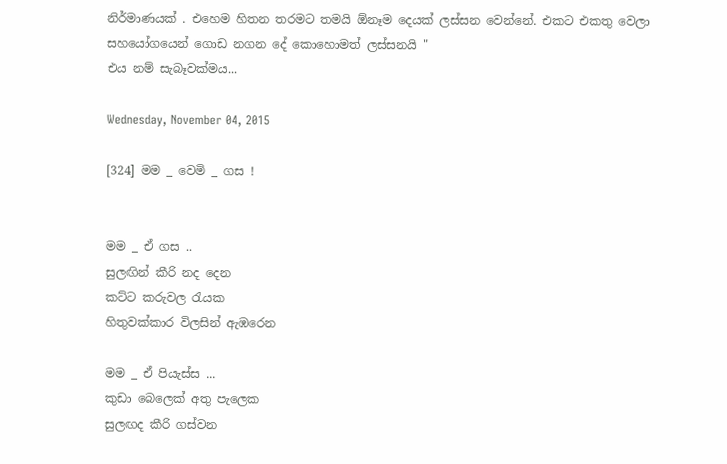නිර්මාණයක් . එහෙම හිතන තරමට තමයි ඕනෑම දෙයක් ලස්සන වෙන්නේ. එකට එකතු වෙලා සහයෝගයෙන් ගොඩ නගන දේ කොහොමත් ලස්සනයි "
එය නම් සැබෑවක්මය...

Wednesday, November 04, 2015

[324] මම _ වෙමි _ ගස !


මම _ ඒ ගස ..
සුලඟින් කීරි නද දෙන
කට්ට කරුවල ‍රැයක
හිතුවක්කාර විලසින් ඇඹරෙන

මම _ ඒ පියැස්ස ...
කුඩා බෙලෙක් අතු පැලෙක
සුලඟද කීරි ගස්වන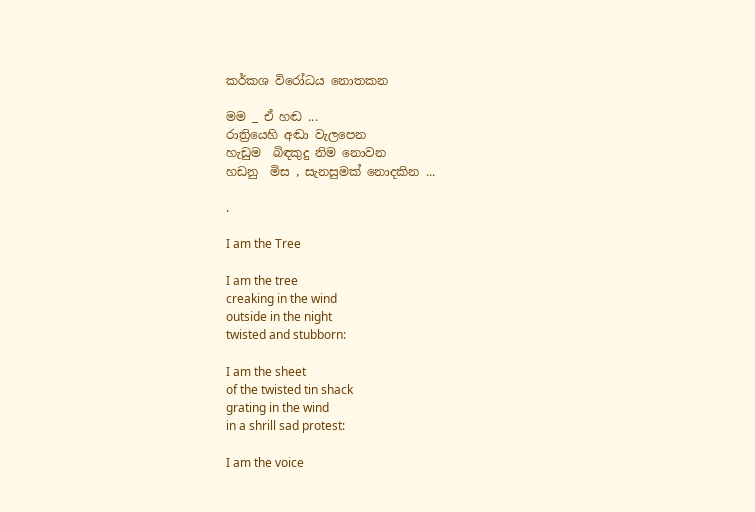කර්කශ විරෝධය නොතකන

මම _ ඒ හඬ ...
රාත්‍රියෙහි අඬා වැලපෙන
හැඩුම  බිඳකුදු නිම නොවන
හඩනු  මිස , සැනසුමක් නොදකින ...

.

I am the Tree

I am the tree
creaking in the wind
outside in the night
twisted and stubborn:

I am the sheet
of the twisted tin shack
grating in the wind
in a shrill sad protest:

I am the voice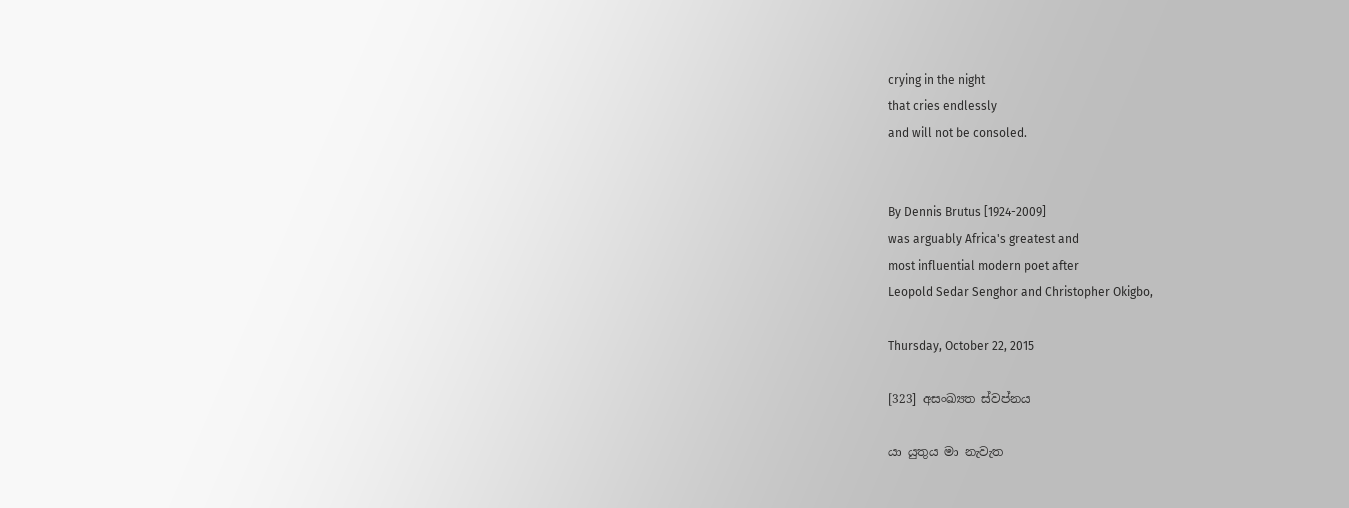crying in the night
that cries endlessly
and will not be consoled.


By Dennis Brutus [1924-2009]
was arguably Africa's greatest and
most influential modern poet after
Leopold Sedar Senghor and Christopher Okigbo,

Thursday, October 22, 2015

[323] අසංඛ්‍යත ස්වප්නය

යා යුතුය මා නැවැත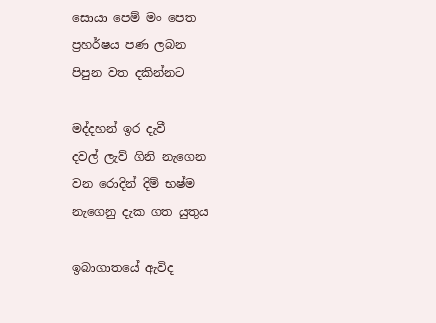සොයා පෙම් මං පෙත
ප්‍රහර්ෂය පණ ලබන
පිපුන වත දකින්නට

මද්දහන් ඉර දැවී
දවල් ලැව් ගිනි නැගෙන
වන රොදින් දිම් භෂ්ම
නැගෙනු දැක ගත යුතුය

ඉබාගාතයේ ඇවිද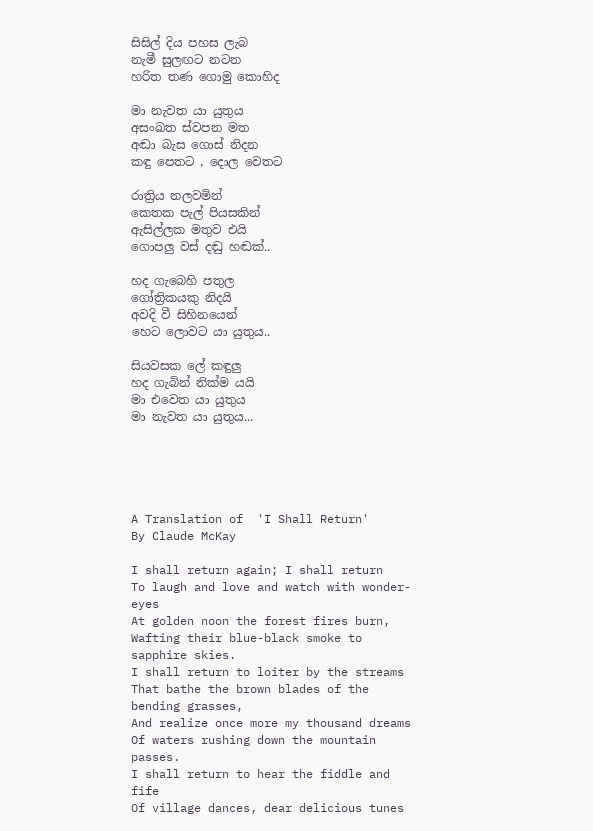සිසිල් දිය පහස ලැබ
නැමී සුලඟට නටන
හරිත තණ ගොමු කොහිද

මා නැවත යා යුතුය
අසංඛත ස්වපන මත
අඬා බැස ගොස් නිදන
කඳු පෙතට , දොල වෙතට

රාත්‍රිය නලවමින්
කෙතක පැල් පියසකින්
ඇසිල්ලක මතුව එයි
ගොපලු වස් දඬු හඬක්..

හද ගැබෙහි පතුල
ගෝත්‍රිකයකු නිදයි
අවදි වී සිහිනයෙන්
හෙට ලොවට යා යුතුය..

සියවසක ලේ කඳුලු
හද ගැබින් නික්ම යයි
මා එවෙත යා යුතුය
මා නැවත යා යුතුය...





A Translation of  'I Shall Return'
By Claude McKay

I shall return again; I shall return
To laugh and love and watch with wonder-eyes
At golden noon the forest fires burn,
Wafting their blue-black smoke to sapphire skies.
I shall return to loiter by the streams
That bathe the brown blades of the bending grasses,
And realize once more my thousand dreams
Of waters rushing down the mountain passes.
I shall return to hear the fiddle and fife
Of village dances, dear delicious tunes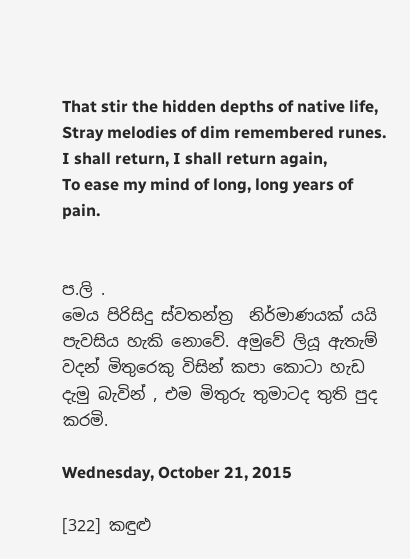That stir the hidden depths of native life,
Stray melodies of dim remembered runes.
I shall return, I shall return again,
To ease my mind of long, long years of pain.


ප.ලි .
මෙය පිරිසිදු ස්වතන්ත්‍ර  නිර්මාණයක් යයි පැවසිය හැකි නොවේ. අමුවේ ලියූ ඇතැම් වදන් මිතුරෙකු විසින් කපා කොටා හැඩ  දැමු බැවින් , එම මිතුරු තුමාටද තුති පුද කරමි.

Wednesday, October 21, 2015

[322] කඳුළු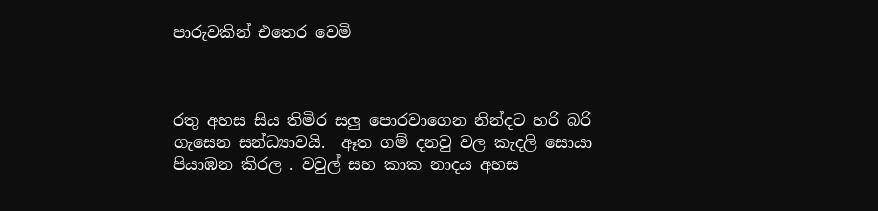පාරුවකින් එතෙර වෙමි



රතු අහස සිය තිමිර සලු පොරවාගෙන නින්දට හරි බරි ගැසෙන සන්ධ්‍යාවයි.  ඈත ගම් දනවු වල කැදලි සොයා  පියාඹන කිරල . වවුල් සහ කාක නාදය අහස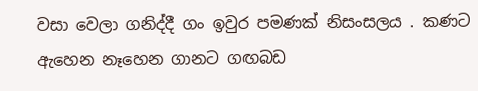වසා වෙලා ගනිද්දී ගං ඉවුර පමණක් නිසංසලය . කණට ඇහෙන නෑහෙන ගානට ගඟබඩ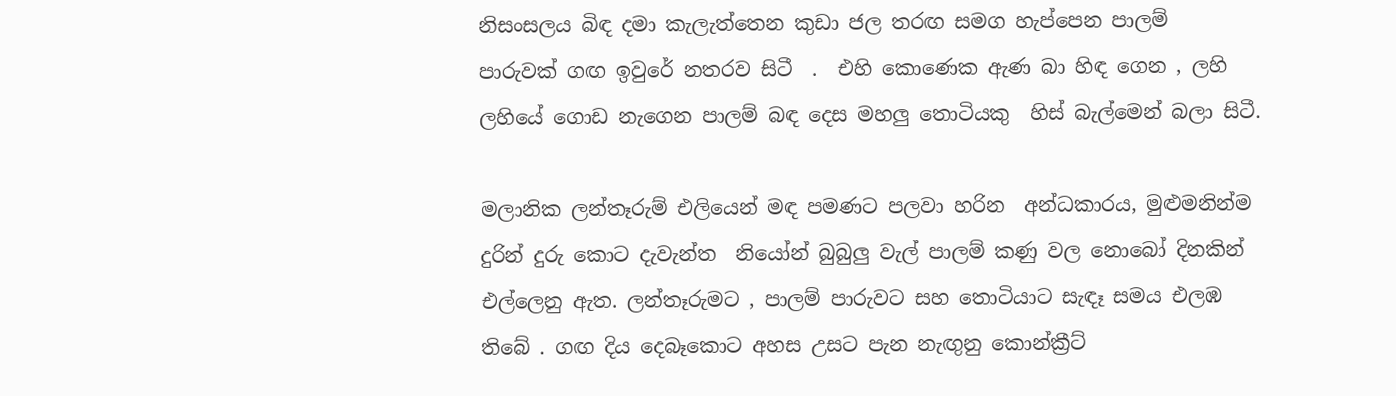නිසංසලය බිඳ දමා කැලැත්තෙන කුඩා ජල තරඟ සමග හැප්පෙන පාලම්  පාරුවක් ගඟ ඉවුරේ නතරව සිටී  .  එහි කොණෙක ඇණ බා හිඳ ගෙන , ලහි ලහියේ ගොඩ නැගෙන පාලම් බඳ දෙස මහලු තොටියකු  හිස් බැල්මෙන් බලා සිටී.

මලානික ලන්තෑරුම් එලියෙන් මඳ පමණට පලවා හරින  අන්ධකාරය, මුළුමනින්ම දුරින් දුරු කොට දැවැන්ත  නියෝන් බුබුලු වැල් පාලම් කණු වල නොබෝ දිනකින්  එල්ලෙනු ඇත. ලන්තෑරුමට , පාලම් පාරුවට සහ තොටියාට සැඳෑ සමය එලඹ තිබේ . ගඟ දිය දෙබෑකොට අහස උසට පැන නැඟුනු කොන්ක්‍රීට්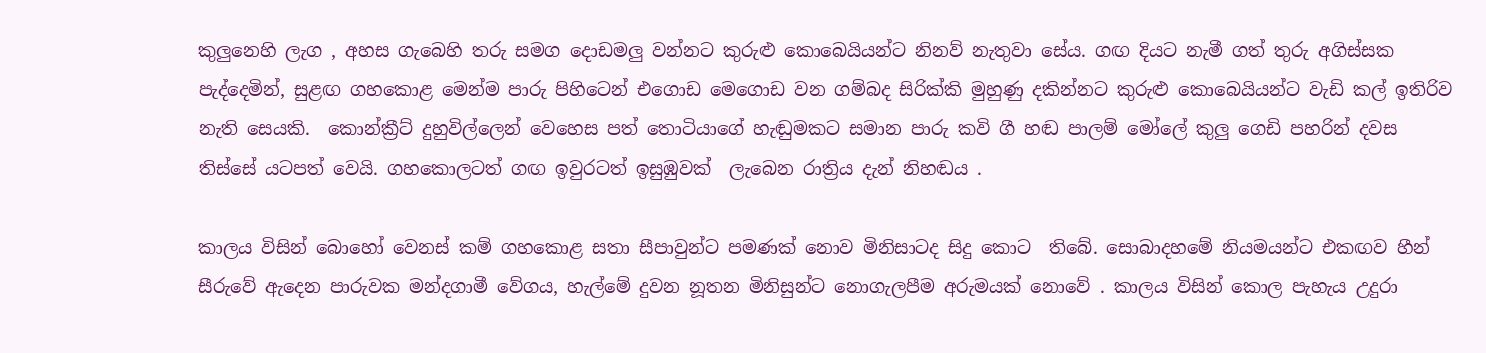කුලුනෙහි ලැග , අහස ගැබෙහි තරු සමග දොඩමලු වන්නට කුරුළු කොබෙයියන්ට නිනව් නැතුවා සේය. ගඟ දියට නැමී ගත් තුරු අගිස්සක පැද්දෙමින්, සුළඟ ගහකොළ මෙන්ම පාරු පිහිටෙන් එගොඩ මෙගොඩ වන ගම්බද සිරික්කි මුහුණු දකින්නට කුරුළු කොබෙයියන්ට වැඩි කල් ඉතිරිව නැති සෙයකි.  කොන්ක්‍රීට් දුහුවිල්ලෙන් වෙහෙස පත් තොටියාගේ හැඬුමකට සමාන පාරු කවි ගී හඬ පාලම් මෝලේ කුලු ගෙඩි පහරින් දවස තිස්සේ යටපත් වෙයි. ගහකොලටත් ගඟ ඉවුරටත් ඉසුඹුවක්  ලැබෙන රාත්‍රිය දැන් නිහඬය .

කාලය විසින් බොහෝ වෙනස් කම් ගහකොළ සතා සීපාවුන්ට පමණක් නොව මිනිසාටද සිදු කොට  තිබේ. සොබාදහමේ නියමයන්ට එකඟව හීන් සීරුවේ ඇදෙන පාරුවක මන්දගාමී වේගය, හැල්මේ දුවන නූතන මිනිසුන්ට නොගැලපීම අරුමයක් නොවේ . කාලය විසින් කොල පැහැය උදුරා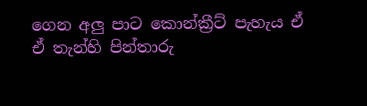ගෙන අලු පාට කොන්ක්‍රීට් පැහැය ඒ ඒ තැන්හි පින්තාරු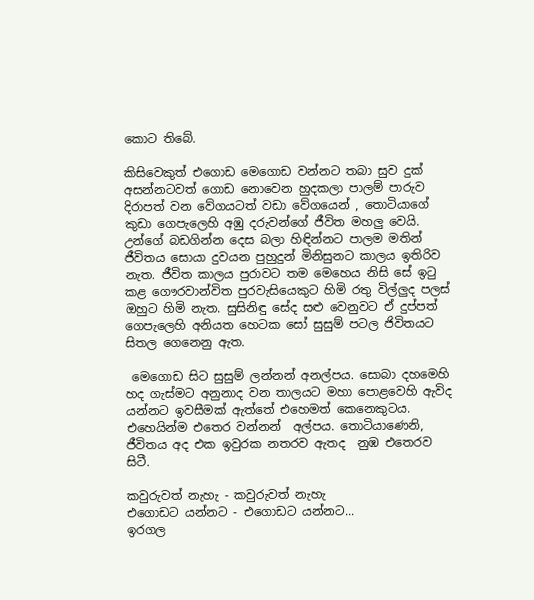කොට තිබේ.

කිසිවෙකුත් එගොඩ මෙගොඩ වන්නට තබා සුව දුක් අසන්නටවත් ගොඩ නොවෙන හුදකලා පාලම් පාරුව දිරාපත් වන වේගයටත් වඩා වේගයෙන් , තොටියාගේ කුඩා ගෙපැලෙහි අඹු දරුවන්ගේ ජීවිත මහලු වෙයි. උන්ගේ බඩගින්න දෙස බලා හිඳින්නට පාලම මතින් ජීවිතය සොයා දුවයන පුහුදුන් මිනිසුනට කාලය ඉතිරිව නැත. ජීවිත කාලය පුරාවට තම මෙහෙය නිසි සේ ඉටු කළ ගෞරවාන්විත පුරවැසියෙකුට හිමි රතු විල්ලුද පලස් ඔහුට හිමි නැත. සුසිනිඳු සේද සළු වෙනුවට ඒ දුප්පත් ගෙපැලෙහි අනියත හෙටක සෝ සුසුම් පටල ජිවිතයට සිතල ගෙනෙනු ඇත.

 මෙගොඩ සිට සුසුම් ලන්නන් අනල්පය. සොබා දහමෙහි හද ගැස්මට අනුනාද වන තාලයට මහා පොළවෙහි ඇවිද යන්නට ඉවසීමක් ඇත්තේ එහෙමත් කෙනෙකුටය. එහෙයින්ම එතෙර වන්නන්  අල්පය. තොටියාණෙනි, ජීවිතය අද එක ඉවුරක නතරව ඇතද  නුඹ එතෙරව සිටී.

කවුරුවත් නැහැ - කවුරුවත් නැහැ
එගොඩට යන්නට - එ‍ගොඩට යන්නට...
ඉරගල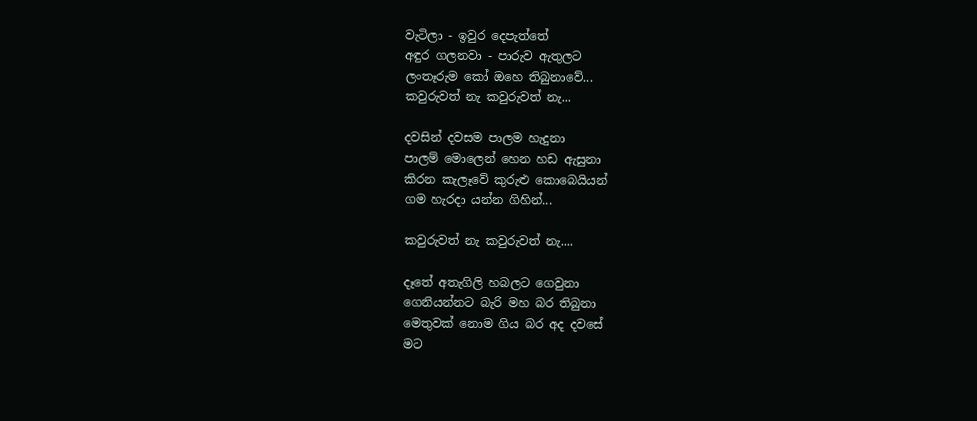වැටිලා - ඉවුර දෙපැත්තේ
අඳුර ගලනවා - පාරුව ඇතුලට
ලංතෑරුම කෝ ඔහෙ තිබුනාවේ...
කවුරුවත් නැ කවුරුවත් නැ...

දවසින් දවසම පාලම හැදුනා
පාලම් මොලෙන් හෙන හඩ ඇසුනා
කිරන කැලෑවේ කුරුළු කොබෙයියන්
ගම හැරදා යන්න ගිහින්...

කවුරුවත් නැ කවුරුවත් නැ....

දෑතේ අතැගිලි හබලට ගෙවුනා
ගෙනියන්නට බැරි මහ බර තිබුනා
මෙතුවක් නොම ගිය බර අද දවසේ
මට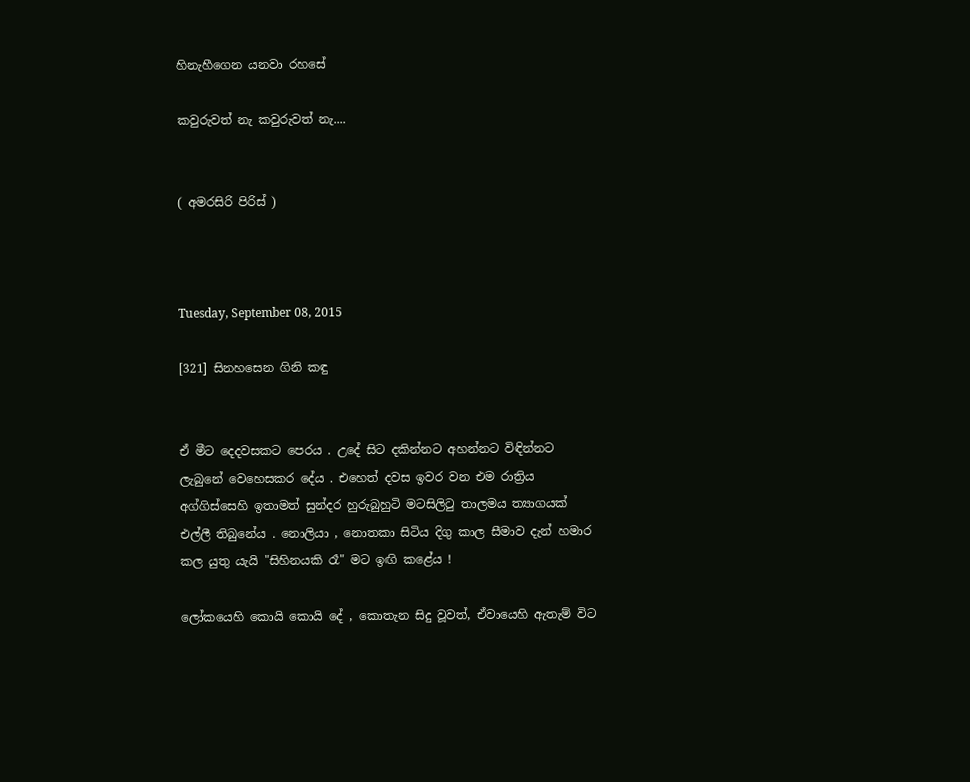හිනැහීගෙන යනවා රහසේ

කවුරුවත් නැ කවුරුවත් නැ....


( අමරසිරි පිරිස් )



Tuesday, September 08, 2015

[321] සිනහසෙන ගිනි කඳු


ඒ මීට දෙදවසකට පෙරය . උදේ සිට දකින්නට අහන්නට විඳින්නට ලැබුනේ වෙහෙසකර දේය . එහෙත් දවස ඉවර වන එම රාත්‍රිය අග්ගිස්සෙහි ඉතාමත් සුන්දර හුරුබුහුටි මටසිලිටු තාලමය ත්‍යාගයක් එල්ලී තිබුනේය . නොලියා , නොතකා සිටිය දිගු කාල සීමාව දැන් හමාර කල යුතු යැයි "සිහිනයකි රෑ" මට ඉඟි කළේය !

ලෝකයෙහි කොයි කොයි දේ , කොතැන සිදු වූවත්, ඒවායෙහි ඇතැම් විට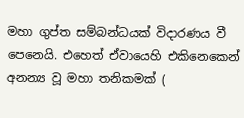මහා ගුප්ත සම්බන්ධයක් විදාරණය වී පෙනෙයි. එහෙත් ඒවායෙහි එකිනෙකෙන් අනන්‍ය වූ මහා තනිකමක් (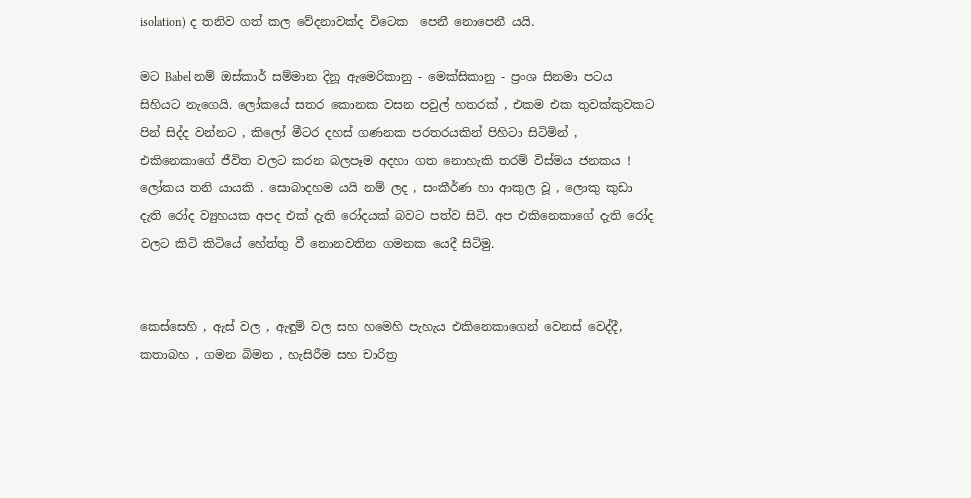isolation) ද තනිව ගත් කල වේදනාවක්ද විටෙක  පෙනී නොපෙනී යයි.

මට Babel නම් ඔස්කාර් සම්මාන දිනූ ඇමෙරිකානු - මෙක්සිකානු - ප්‍රංශ සිනමා පටය සිහියට නැගෙයි. ලෝකයේ සතර කොනක වසන පවුල් හතරක් , එකම එක තුවක්කුවකට පින් සිද්ද වන්නට , කිලෝ මීටර දහස් ගණනක පරතරයකින් පිහිටා සිටිමින් , එකිනෙකාගේ ජීවිත වලට කරන බලපෑම අදහා ගත නොහැකි තරම් විස්මය ජනකය ! ලෝකය තනි යායකි . සොබාදහම යයි නම් ලද , සංකීර්ණ හා ආකුල වූ , ලොකු කුඩා දැති රෝද ව්‍යුහයක අපද එක් දැති රෝදයක් බවට පත්ව සිටි. අප එකිනෙකාගේ දැති රෝද වලට කිටි කිටියේ හේත්තු වී නොනවතින ගමනක යෙදී සිටිමු.


කෙස්සෙහි , ඇස් වල , ඇඳුම් වල සහ හමෙහි පැහැය එකිනෙකාගෙන් වෙනස් වෙද්දී, කතාබහ , ගමන බිමන , හැසිරීම සහ චාරිත්‍ර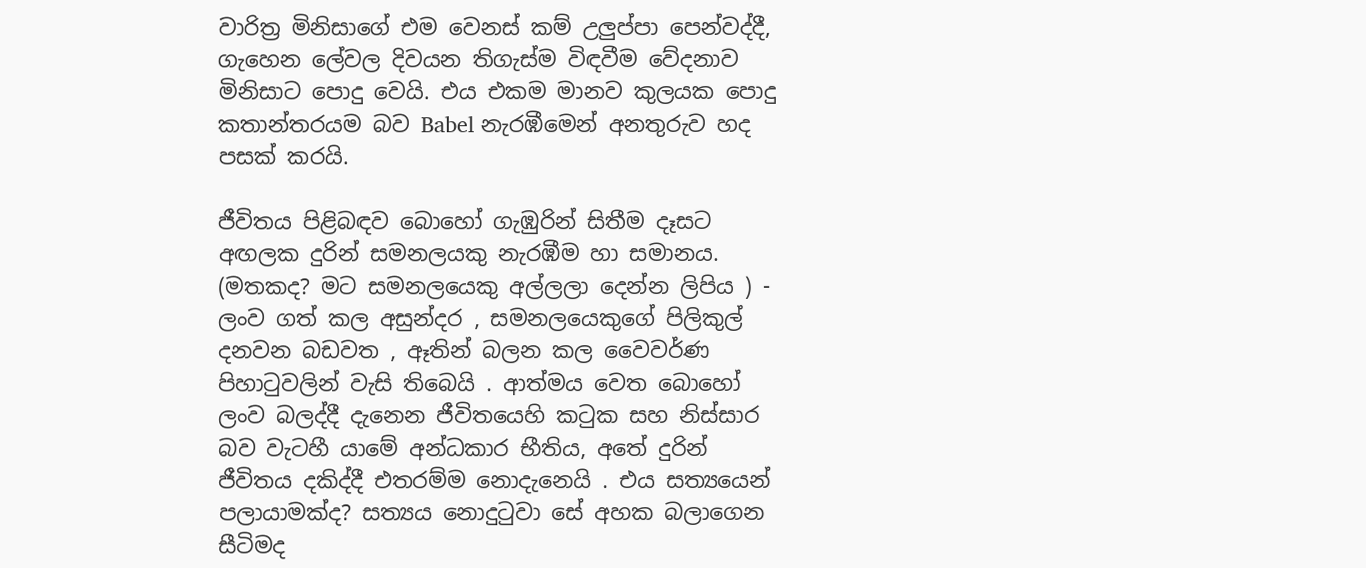වාරිත්‍ර මිනිසාගේ එම වෙනස් කම් උලුප්පා පෙන්වද්දී, ගැහෙන ලේවල දිවයන තිගැස්ම විඳවීම වේදනාව මිනිසාට පොදු වෙයි. එය එකම මානව කුලයක පොදු කතාන්තරයම බව Babel නැරඹීමෙන් අනතුරුව හද පසක් කරයි.

ජීවිතය පිළිබඳව බොහෝ ගැඹුරින් සිතීම දෑසට අඟලක දුරින් සමනලයකු නැරඹීම හා සමානය. (මතකද? මට සමනලයෙකු අල්ලලා දෙන්න ලිපිය ) - ලංව ගත් කල අසුන්දර , සමනලයෙකුගේ පිලිකුල් දනවන බඩවත , ඈතින් බලන කල වෛවර්ණ පිහාටුවලින් වැසි තිබෙයි . ආත්මය වෙත බොහෝ ලංව බලද්දී දැනෙන ජීවිතයෙහි ක‍ටුක සහ නිස්සාර බව වැටහී යාමේ අන්ධකාර භීතිය, අතේ දුරින් ජීවිතය දකිද්දී එතරම්ම නොදැනෙයි . එය සත්‍යයෙන් පලායාමක්ද? සත්‍යය නොදු‍ටුවා සේ අහක බලාගෙන සීටිමද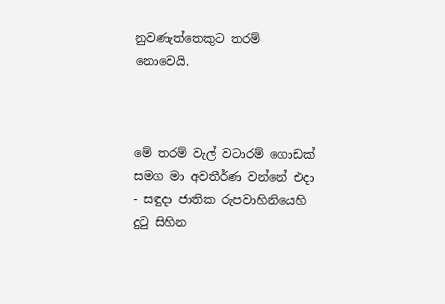නුවණැත්තෙකුට තරම් නොවෙයි.



මේ තරම් වැල් වටාරම් ගොඩක් සමග මා අවතීර්ණ වන්නේ එදා - සඳුදා ජාතික රුපවාහිනියෙහි  දුටු සිහින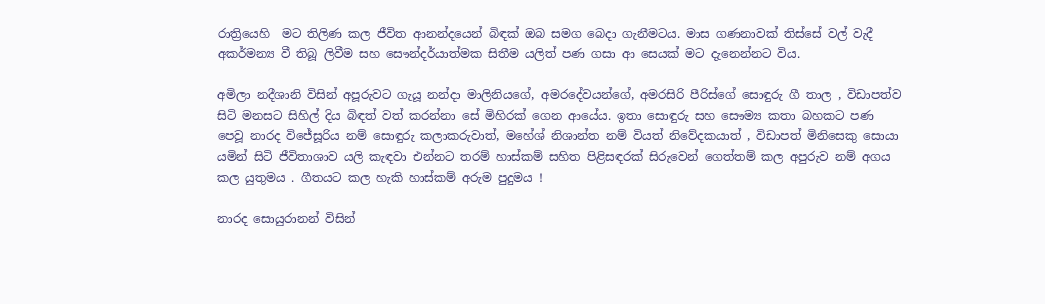රාත්‍රියෙහි  මට තිලිණ කල ජීවිත ආනන්දයෙන් බිඳක් ඔබ සමග බෙදා ගැනීමටය. මාස ගණනාවක් තිස්සේ වල් වැදී අකර්මන්‍ය වී තිබූ ලිවීම සහ සෞන්දර්යාත්මක සිතීම යලිත් පණ ගසා ආ සෙයක් මට දැනෙන්නට විය.

අමිලා නදීශානි විසින් අපූරුවට ගැයූ නන්දා මාලිනියගේ, අමරදේවයන්ගේ, අමරසිරි පීරිස්ගේ සොඳුරු ගී තාල , විඩාපත්ව සිටි මනසට සිහිල් දිය බිඳත් වත් කරන්නා සේ මිහිරක් ගෙන ආයේය. ඉතා සොඳුරු සහ සෞම්‍ය කතා බහකට පණ පෙවූ නාරද විජේසූරිය නම් සොඳුරු කලාකරුවාත්, මහේශ් නිශාන්ත නම් වියත් නිවේදකයාත් , විඩාපත් මිනිසෙකු සොයා යමින් සිටි ජීවිතාශාව යලි කැඳවා එන්නට තරම් හාස්කම් සහිත පිළිසඳරක් සිරුවෙන් ගෙත්තම් කල අපුරුව නම් අගය කල යුතුමය . ගීතයට කල හැකි හාස්කම් අරුම පුදුමය !

නාරද සොයුරානන් විසින්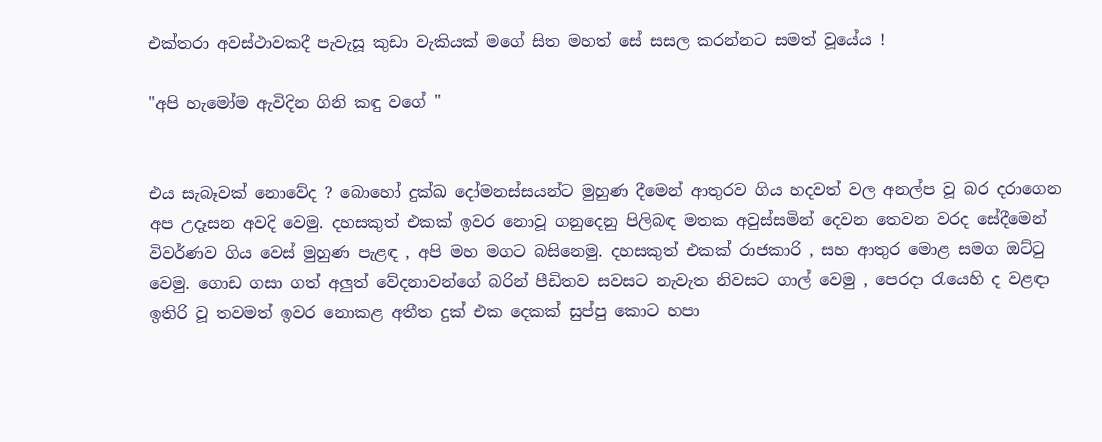එක්තරා අවස්ථාවකදී පැවැසූ කුඩා වැකියක් මගේ සිත මහත් සේ සසල කරන්නට සමත් වූයේය !

"අපි හැමෝම ඇවිදින ගිනි කඳු වගේ "


එය සැබෑවක් නොවේද ? බොහෝ දුක්ඛ දෝමනස්සයන්ට මුහුණ දීමෙන් ආතුරව ගිය හදවත් වල අනල්ප වූ බර දරාගෙන අප උදෑසන අවදි වෙමු. දහසකුත් එකක් ඉවර නොවූ ගනුදෙනු පිලිබඳ මතක අවුස්සමින් දෙවන තෙවන වරද සේදීමෙන් විවර්ණව ගිය වෙස් මුහුණ පැළඳ , අපි මහ මගට බසිනෙමු. දහසකුත් එකක් රාජකාරි , සහ ආතුර මොළ සමග ඔට්‍ටු වෙමු. ගොඩ ගසා ගත් අලුත් වේදනාවන්ගේ බරින් පීඩිතව සවසට නැවැත නිවසට ගාල් වෙමු , පෙරදා රැයෙහි ද වළඳා ඉතිරි වූ තවමත් ඉවර නොකළ අතීත දුක් එක දෙකක් සුප්පු කොට හපා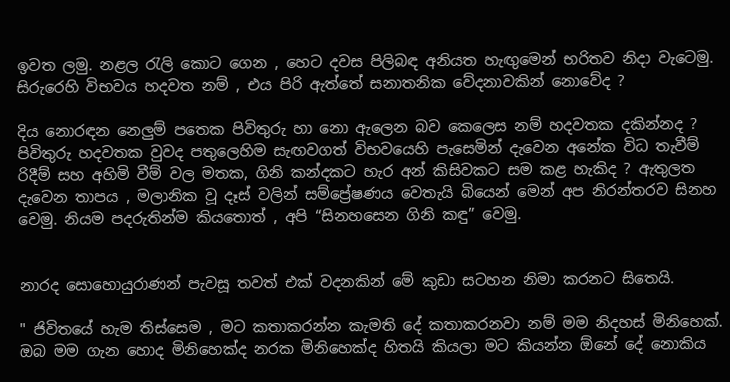ඉවත ලමු. නළල රැලි කොට ගෙන , හෙට දවස පිලිබඳ අනියත හැඟුමෙන් භරිතව නිදා වැටෙමු. සිරුරෙහි විභවය හදවත නම් , එය පිරි ඇත්තේ සනාතනික වේදනාවකින් නොවේද ?

දිය නොරඳන නෙලුම් පතෙක පිවිතුරු හා නො ඇලෙන බව කෙලෙස නම් හදවතක දකින්නද ? පිවිතුරු හදවතක වුවද පතුලෙහිම සැඟවගත් විභවයෙහි පැසෙමින් දැවෙන අනේක විධ තැවීම් රිදීම් සහ අහිමි වීම් වල මතක, ගිනි කන්දකට හැර අන් කිසිවකට සම කළ හැකිද ? ඇතුලත දැවෙන තාපය , මලානික වූ දෑස් වලින් සම්ප්‍රේෂණය වෙතැයි බියෙන් මෙන් අප නිරන්තරව සිනහ වෙමු. නියම පදරුතින්ම කියතොත් , අපි “සිනහසෙන ගිනි කඳු” වෙමු.


නාරද සොහොයුරාණන් පැවසූ තවත් එක් වදනකින් මේ කුඩා සටහන නිමා කරනට සිතෙයි.

" ජිවිතයේ හැම තිස්සෙම , මට කතාකරන්න කැමති දේ කතාකරනවා නම් මම නිදහස් මිනිහෙක්. ඔබ මම ගැන හොද මිනිහෙක්ද නරක මිනිහෙක්ද හිතයි කියලා මට කියන්න ඕනේ දේ නොකිය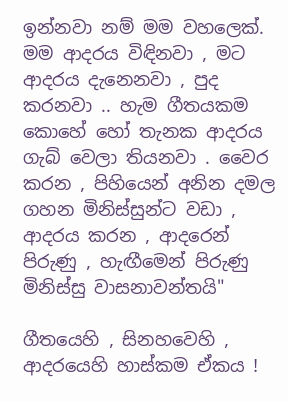ඉන්නවා නම් මම වහලෙක්. මම ආදරය විඳිනවා , මට ආදරය දැනෙනවා , පුද කරනවා .. හැම ගීතයකම කොහේ හෝ තැනක ආදරය ගැබ් වෙලා තියනවා . වෛර කරන , පිහියෙන් අනින දමල ගහන මිනිස්සුන්ට වඩා , ආදරය කරන , ආදරෙන් පිරුණු , හැඟීමෙන් පිරුණු මිනිස්සු වාසනාවන්තයි"

ගීතයෙහි , සිනහවෙහි , ආදරයෙහි හාස්කම ඒකය !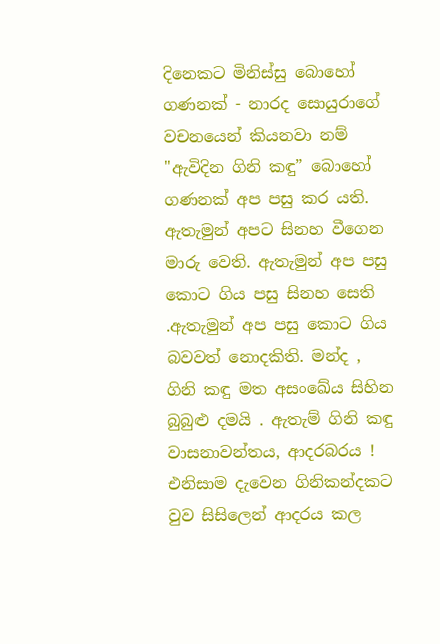දිනෙකට මිනිස්සු බොහෝ  ගණනක් - නාරද සොයුරාගේ වචනයෙන් කියනවා නම් "ඇවිදින ගිනි කඳු” බොහෝ ගණනක් අප පසු කර යති. ඇතැමුන් අපට සිනහ වීගෙන මාරු වෙති. ඇතැමුන් අප පසු කොට ගිය පසු සිනහ සෙති .ඇතැමුන් අප පසු කොට ගිය බවවත් නොදකිති. මන්ද , ගිනි කඳු මත අසංඛේය සිහින බුබුළු දමයි . ඇතැම් ගිනි කඳු වාසනාවන්තය, ආදරබරය ! එනිසාම දැවෙන ගිනිකන්දකට වුව සිසිලෙන් ආදරය කල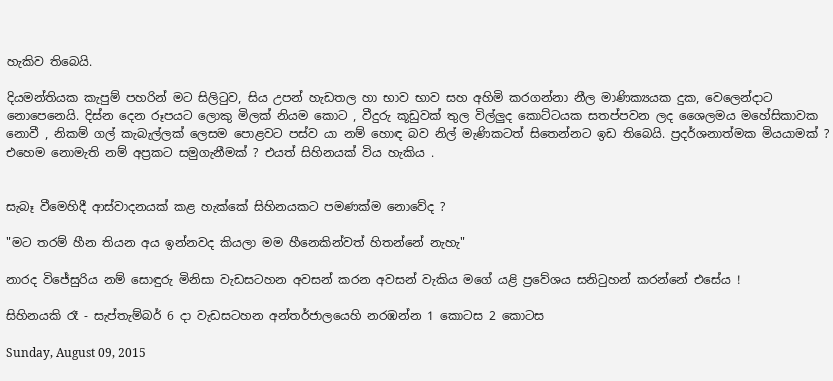හැකිව තිබෙයි.

දියමන්තියක කැපුම් පහරින් මට සිලි‍ටුව, සිය උපන් හැඩතල හා භාව භාව සහ අහිමි කරගන්නා නීල මාණික්‍යයක දුක, වෙලෙන්දාට නොපෙනෙයි. දිස්න දෙන රූපයට ලොකු මිලක් නියම කොට , වීදුරු කූඩුවක් තුල විල්ලුද කොට්ටයක සතප්පවන ලද ශෛලමය මහේසිකාවක නොවී , නිකම් ගල් කැබැල්ලක් ලෙසම පොළවට පස්ව යා නම් හොඳ බව නිල් මැණිකටත් සිතෙන්නට ඉඩ තිබෙයි. ප්‍රදර්ශනාත්මක මියයාමක් ? එහෙම නොමැති නම් අප්‍රකට සමුගැනීමක් ? එයත් සිහිනයක් විය හැකිය .


සැබෑ වීමෙහිදී ආස්වාදනයක් කළ හැක්කේ සිහිනයකට පමණක්ම නොවේද ?

"මට තරම් හීන තියන අය ඉන්නවද කියලා මම හීනෙකින්වත් හිතන්නේ නැහැ"

නාරද විජේසුරිය නම් සොඳුරු මිනිසා වැඩසටහන අවසන් කරන අවසන් වැකිය මගේ යළි ප්‍රවේශය සනිටුහන් කරන්නේ එසේය !

සිහිනයකි රෑ - සැප්තැම්බර් 6 දා වැඩසටහන අන්තර්ජාලයෙහි නරඹන්න 1 කොටස 2 කොටස

Sunday, August 09, 2015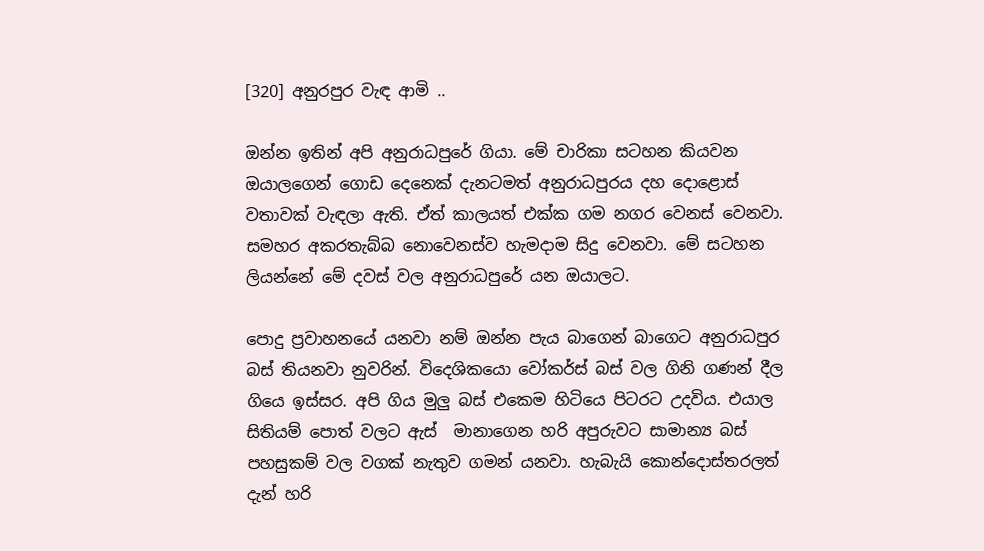[320] අනුරපුර වැඳ ආමි ..

ඔන්න ඉතින් අපි අනුරාධපුරේ ගියා. මේ චාරිකා සටහන කියවන ඔයාලගෙන් ගොඩ දෙනෙක් දැනටමත් අනුරාධපුරය දහ දොළොස් වතාවක් වැඳලා ඇති. ඒත් කාලයත් එක්ක ගම නගර වෙනස් වෙනවා. සමහර අකරතැබ්බ නොවෙනස්ව හැමදාම සිදු වෙනවා. මේ සටහන ලියන්නේ මේ දවස් වල අනුරාධපුරේ යන ඔයාලට.

පොදු ප්‍රවාහනයේ යනවා නම් ඔන්න පැය බාගෙන් බාගෙට අනුරාධපුර බස් තියනවා නුවරින්. විදෙශිකයො වෝකර්ස් බස් වල ගිනි ගණන් දීල ගියෙ ඉස්සර. අපි ගිය මුලු බස් එකෙම හිටියෙ පිටරට උදවිය. එයාල සිතියම් පොත් වලට ඇස්  මානාගෙන හරි අපුරුවට සාමාන්‍ය බස් පහසුකම් වල වගක් නැතුව ගමන් යනවා. හැබැයි කොන්දොස්තරලත් දැන් හරි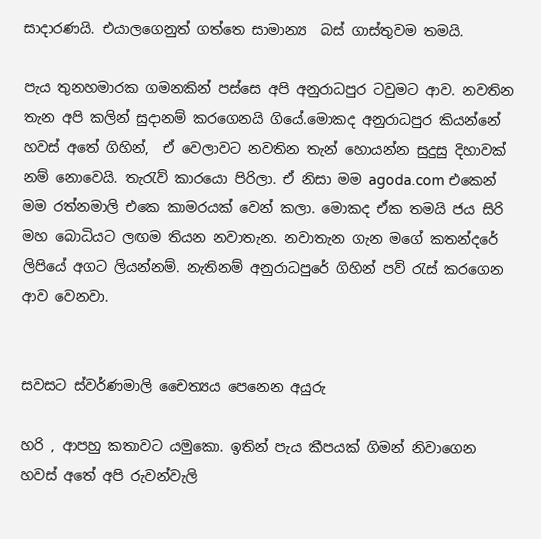සාදාරණයි. එයාලගෙනුත් ගත්තෙ සාමාන්‍ය  බස් ගාස්තුවම තමයි.

පැය තුනහමාරක ගමනකින් පස්සෙ අපි අනුරාධපුර ටවුමට ආව. නවතින තැන අපි කලින් සුදානම් කරගෙනයි ගියේ.මොකද අනුරාධපුර කියන්නේ හවස් අතේ ගිහින්,  ඒ වෙලාවට නවතින තැන් හොයන්න සුදුසු දිහාවක් නම් නොවෙයි. තැරැව් කාරයො පිරිලා. ඒ නිසා මම agoda.com එකෙන් මම රත්නමාලි එකෙ කාමරයක් වෙන් කලා. මොකද ඒක තමයි ජය සිරි මහ බොධියට ලඟම තියන නවාතැන. නවාතැන ගැන මගේ කතන්දරේ ලිපියේ අගට ලියන්නම්. නැතිනම් අනුරාධපුරේ ගිහින් පව් රැස් කරගෙන ආව වෙනවා.


සවසට ස්වර්ණමාලි චෛත්‍යය පෙනෙන අයුරු

හරි , ආපහු කතාවට යමුකො. ඉතින් පැය කීපයක් ගිමන් නිවාගෙන හවස් අතේ අපි රුවන්වැලි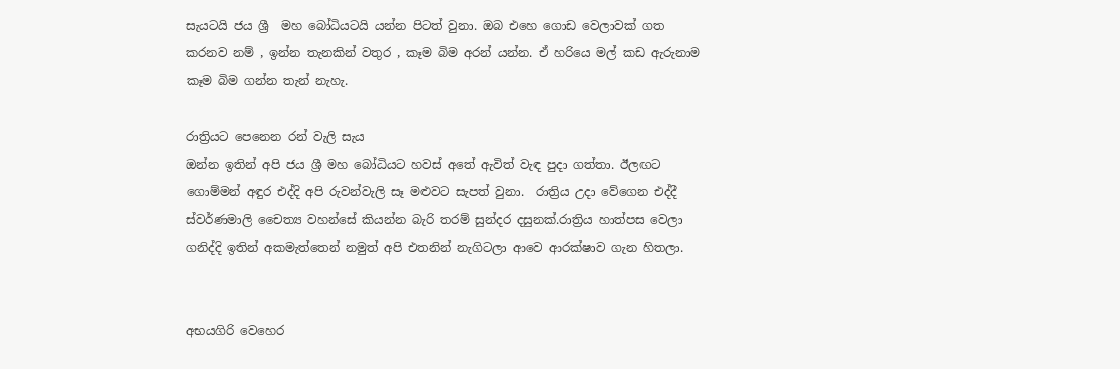සැයටයි ජය ශ්‍රී  මහ බෝධියටයි යන්න පිටත් වුනා. ඔබ එහෙ ගොඩ වෙලාවක් ගත කරනව නම් , ඉන්න තැනකින් වතුර , කෑම බිම අරන් යන්න. ඒ හරියෙ මල් කඩ ඇරුනාම කෑම බිම ගන්න තැන් නැහැ.

රාත්‍රියට පෙනෙන රන් වැලි සැය
ඔන්න ඉතින් අපි ජය ශ්‍රී මහ බෝධියට හවස් අතේ ඇවිත් වැඳ පුදා ගත්තා. ඊලඟට ගොම්මන් අඳුර එද්දි අපි රුවන්වැලි සෑ මළුවට සැපත් වුනා.  රාත්‍රිය උදා වේගෙන එද්දී ස්වර්ණමාලි චෛත්‍ය වහන්සේ කියන්න බැරි තරම් සුන්දර දසුනක්.රාත්‍රිය හාත්පස වෙලා ගනිද්දි ඉතින් අකමැත්තෙන් නමුත් අපි එතනින් නැගිටලා ආවෙ ආරක්ෂාව ගැන හිතලා.


අභයගිරි වෙහෙර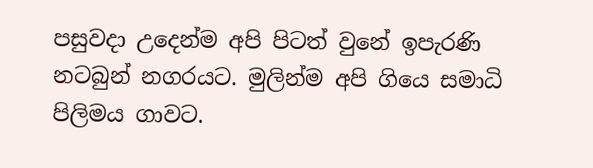පසුවදා උදෙන්ම අපි පිටත් වුනේ ඉපැරණි නටබුන් නගරයට. මුලින්ම අපි ගියෙ සමාධි පිලිමය ගාවට.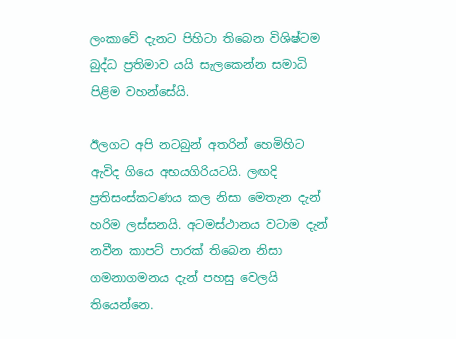ලංකාවේ දැනට පිහිටා තිබෙන විශිෂ්ටම බුද්ධ ප්‍රතිමාව යයි සැලකෙන්න සමාධි පිළිම වහන්සේයි.

ඊලගට අපි නටබුන් අතරින් හෙමිහිට ඇවිද ගියෙ අභයගිරියටයි. ලඟදි ප්‍රතිසංස්කටණය කල නිසා මෙතැන දැන් හරිම ලස්සනයි. අටමස්ථානය වටාම දැන් නවීන කාපට් පාරක් තිබෙන නිසා ගමනාගමනය දැන් පහසු වෙලයි තියෙන්නෙ.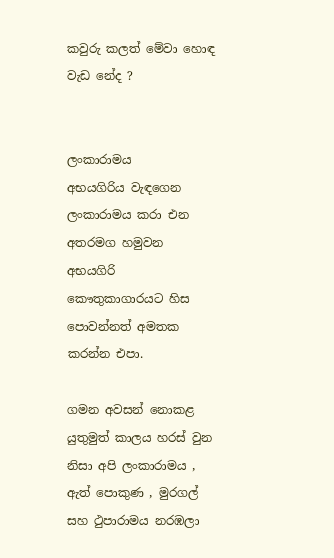කවුරු කලත් මේවා හොඳ වැඩ නේද ?


ලංකාරාමය
අභයගිරිය වැඳගෙන ලංකාරාමය කරා එන අතරමග හමුවන අභයගිරි කෞතුකාගාරයට හිස පොවන්නත් අමතක කරන්න එපා.

ගමන අවසන් නොකළ යුතුමුත් කාලය හරස් වුන නිසා අපි ලංකාරාමය , ඇත් පොකුණ , මුරගල් සහ ථුපාරාමය නරඹලා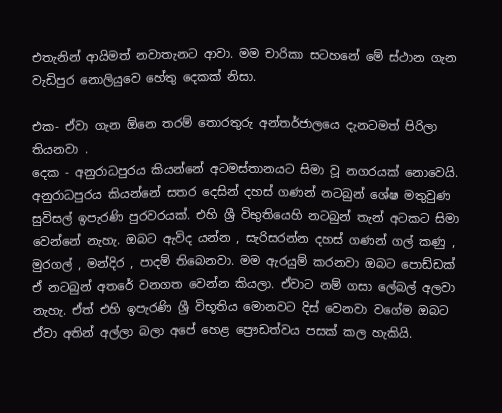එතැනින් ආයිමත් නවාතැනට ආවා. මම චාරිකා සටහනේ මේ ස්ථාන ගැන වැඩිපුර නොලියුවෙ හේතු දෙකක් නිසා.

එක- ඒවා ගැන ඕනෙ තරම් තොරතුරු අන්තර්ජාලයෙ දැනටමත් පිරිලා තියනවා .
දෙක - අනුරාධපුරය කියන්නේ අටමස්තානයට සිමා වූ නගරයක් නොවෙයි. අනුරාධපුරය කියන්නේ සතර දෙසින් දහස් ගණන් නටබුන් ශේෂ මතුවුණ සුවිසල් ඉපැරණි පුරවරයක්. එහි ශ්‍රී විභුතියෙහි නටබුන් තැන් අටකට සිමා වෙන්නේ නැහැ. ඔබට ඇවිද යන්න , සැරිසරන්න දහස් ගණන් ගල් කණු , මුරගල් , මන්දිර , පාදම් තිබෙනවා. මම ඇරයුම් කරනවා ඔබට පොඩ්ඩක් ඒ නටබුන් අතරේ වනගත වෙන්න කියලා. ඒවාට නම් ගසා ලේබල් අලවා නැහැ. ඒත් එහි ඉපැරණි ශ්‍රී විභූතිය මොනවට දිස් වෙනවා වගේම ඔබට ඒවා අතින් අල්ලා බලා අපේ හෙළ ප්‍රෞඩත්වය පසක් කල හැකියි.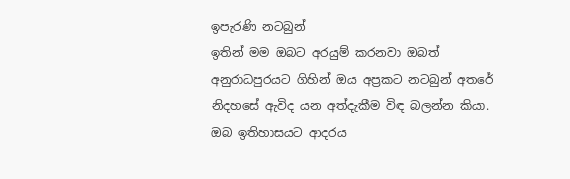ඉපැරණි නටබුන්
ඉතින් මම ඔබට අරයුම් කරනවා ඔබත් අනුරාධපුරයට ගිහින් ඔය අප්‍රකට නටබුන් අතරේ නිදහසේ ඇවිද යන අත්දැකීම විඳ බලන්න කියා. ඔබ ඉතිහාසයට ආදරය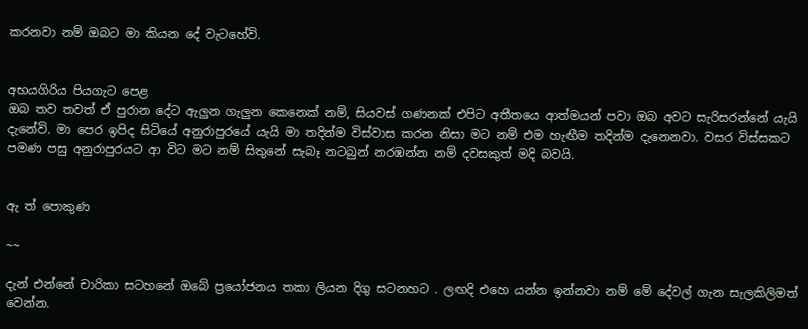කරනවා නම් ඔබට මා කියන දේ වැටහේවි.


අභයගිරිය පියගැට පෙළ
ඔබ තව තවත් ඒ පුරාන දේට ඇලුන ගැලුන කෙනෙක් නම්, සියවස් ගණනක් එපිට අතීතයෙ ආත්මයන් පවා ඔබ අවට සැරිසරන්නේ යැයි දැනේවි. මා පෙර ඉපිද සිටියේ අනුරාපුරයේ යැයි මා තදින්ම විස්වාස කරන නිසා මට නම් එම හැඟීම තදින්ම දැනෙනවා. වසර විස්සකට පමණ පසු අනුරාපුරයට ආ විට මට නම් සිතුනේ සැබෑ නටබුන් නරඹන්න නම් දවසකුත් මදි බවයි.


ඇ ත් පොකුණ

~~

දැන් එන්නේ චාරිකා සටහනේ ඔබේ ප්‍රයෝජනය තකා ලියන දිගු සටනහට . ලඟදි එහෙ යන්න ඉන්නවා නම් මේ දේවල් ගැන සැලකිලිමත් වෙන්න.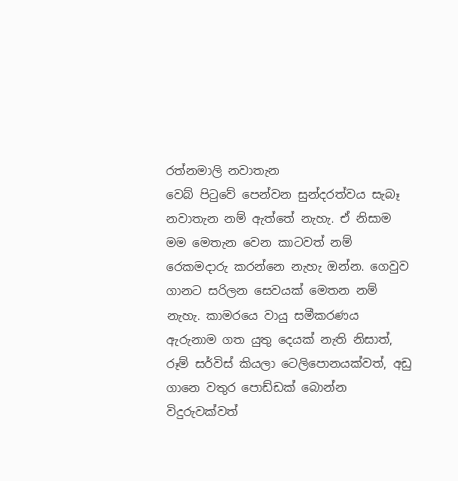රත්නමාලි නවාතැන
වෙබ් පිටුවේ පෙන්වන සුන්දරත්වය සැබෑ නවාතැන නම් ඇත්තේ නැහැ. ඒ නිසාම මම මෙතැන වෙන කාටවත් නම් රෙකමදාරු කරන්නෙ නැහැ ඔන්න. ගෙවුව ගානට සරිලන සෙවයක් මෙතන නම් නැහැ. කාමරයෙ වායු සමීකරණය ඇරුනාම ගත යුතු දෙයක් නැති නිසාත්, රූම් සර්විස් කියලා ටෙලිපොනයක්වත්, අඩු ගානෙ වතුර පොඩ්ඩක් බොන්න විදුරුවක්වත්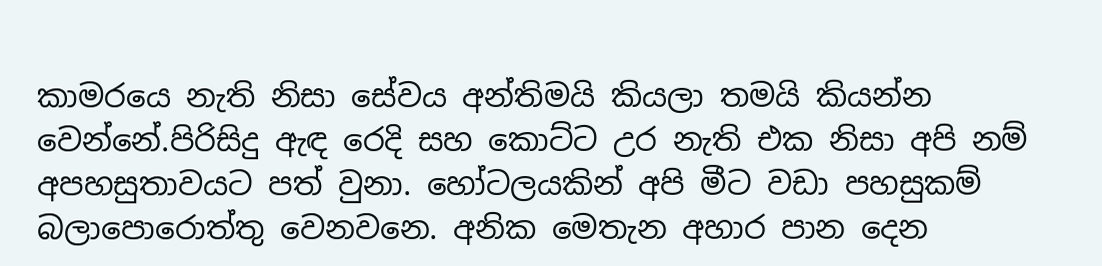කාමරයෙ නැති නිසා සේවය අන්තිමයි කියලා තමයි කියන්න වෙන්නේ.පිරිසිදු ඇඳ රෙදි සහ කොට්ට උර නැති එක නිසා අපි නම් අපහසුතාවයට පත් වුනා. හෝටලයකින් අපි මීට වඩා පහසුකම් බලාපොරොත්තු වෙනවනෙ. අනික මෙතැන අහාර පාන දෙන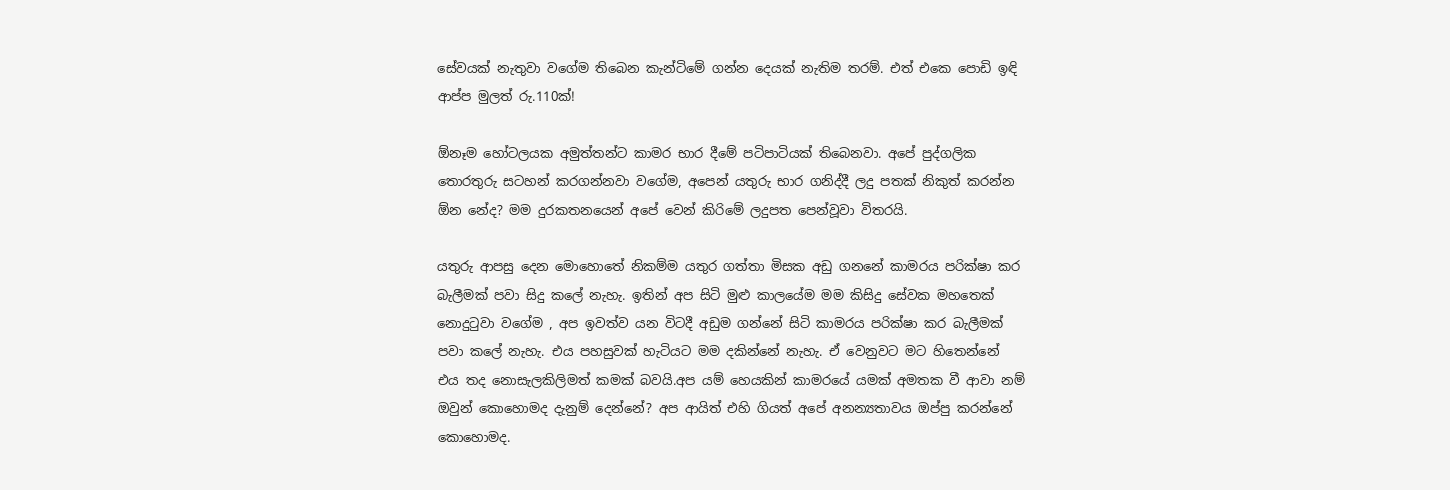සේවයක් නැතුවා වගේම තිබෙන කැන්ටිමේ ගන්න දෙයක් නැතිම තරම්. එත් එකෙ පොඩි ඉඳි ආප්ප මුලත් රු.110ක්!

ඕනෑම හෝටලයක අමුත්තන්ට කාමර භාර දීමේ පටිපාටියක් තිබෙනවා. අපේ පුද්ගලික තොරතුරු සටහන් කරගන්නවා වගේම, අපෙන් යතුරු භාර ගනිද්දී ලදු පතක් නිකුත් කරන්න ඕන නේද? මම දුරකතනයෙන් අපේ වෙන් කිරිමේ ලදුපත පෙන්වූවා විතරයි.

යතුරු ආපසු දෙන මොහොතේ නිකම්ම යතුර ගත්තා මිසක අඩු ගනනේ කාමරය පරික්ෂා කර බැලීමක් පවා සිදු කලේ නැහැ. ඉතින් අප සිටි මුළු කාලයේම මම කිසිදු සේවක මහතෙක් නොදුටුවා වගේම , අප ඉවත්ව යන විටදී අඩුම ගන්නේ සිටි කාමරය පරික්ෂා කර බැලීමක් පවා කලේ නැහැ. එය පහසුවක් හැටියට මම දකින්නේ නැහැ. ඒ වෙනුවට මට හිතෙන්නේ එය තද නොසැලකිලිමත් කමක් බවයි.අප යම් හෙයකින් කාමරයේ යමක් අමතක වී ආවා නම් ඔවුන් කොහොමද දැනුම් දෙන්නේ? අප ආයිත් එහි ගියත් අපේ අනන්‍යතාවය ඔප්පු කරන්නේ කොහොමද.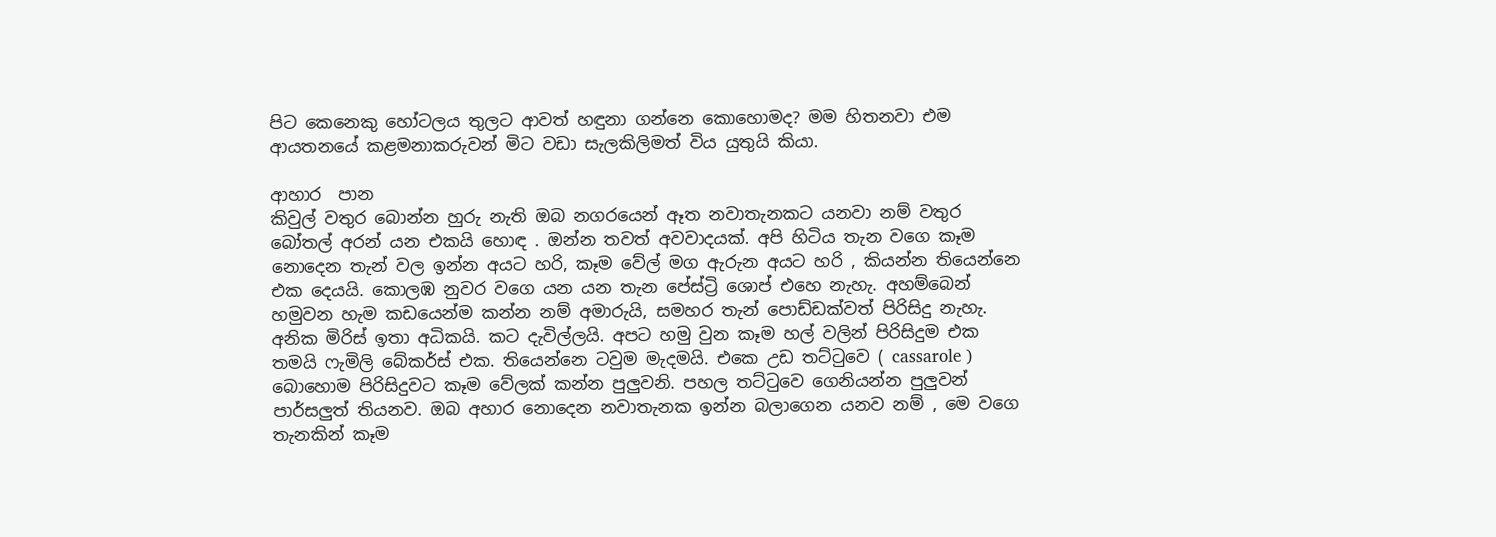පිට කෙනෙකු හෝටලය තුලට ආවත් හඳුනා ගන්නෙ කොහොමද? මම හිතනවා එම ආයතනයේ කළමනාකරුවන් මිට වඩා සැලකිලිමත් විය යුතුයි කියා.

ආහාර  පාන
කිවුල් වතුර බොන්න හුරු නැති ඔබ නගරයෙන් ඈත නවාතැනකට යනවා නම් වතුර බෝතල් අරන් යන එකයි හොඳ . ඔන්න තවත් අවවාදයක්. අපි හිටිය තැන වගෙ කෑම නොදෙන තැන් වල ඉන්න අයට හරි, කෑම වේල් මග ඇරුන අයට හරි , කියන්න තියෙන්නෙ එක දෙයයි. කොලඹ නුවර වගෙ යන යන තැන පේස්ට්‍රි ශොප් එහෙ නැහැ. අහම්බෙන් හමුවන හැම කඩයෙන්ම කන්න නම් අමාරුයි, සමහර තැන් පොඩ්ඩක්වත් පිරිසිදු නැහැ. අනික මිරිස් ඉතා අධිකයි. කට දැවිල්ලයි. අපට හමු වුන කෑම හල් වලින් පිරිසිදුම එක තමයි ෆැමිලි බේකර්ස් එක. තියෙන්නෙ ටවුම මැදමයි. එකෙ උඩ තට්ටුවෙ ( cassarole ) බොහොම පිරිසිදුවට කෑම වේලක් කන්න පුලුවනි. පහල තට්ටුවෙ ගෙනියන්න පුලුවන් පාර්සලුත් තියනව. ඔබ අහාර නොදෙන නවාතැනක ඉන්න බලාගෙන යනව නම් , මෙ වගෙ තැනකින් කෑම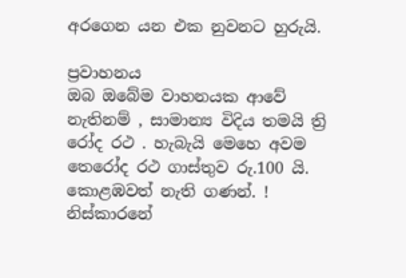අරගෙන යන එක නුවනට හුරුයි.

ප්‍රවාහනය
ඔබ ඔබේම වාහනයක ආවේ නැතිනම් , සාමාන්‍ය විදිය තමයි ත්‍රි රෝද රථ . හැබැයි මෙහෙ අවම තෙරෝද රථ ගාස්තුව රු.100 යි. කොළඹවත් නැති ගණන්. ! නිස්කාරනේ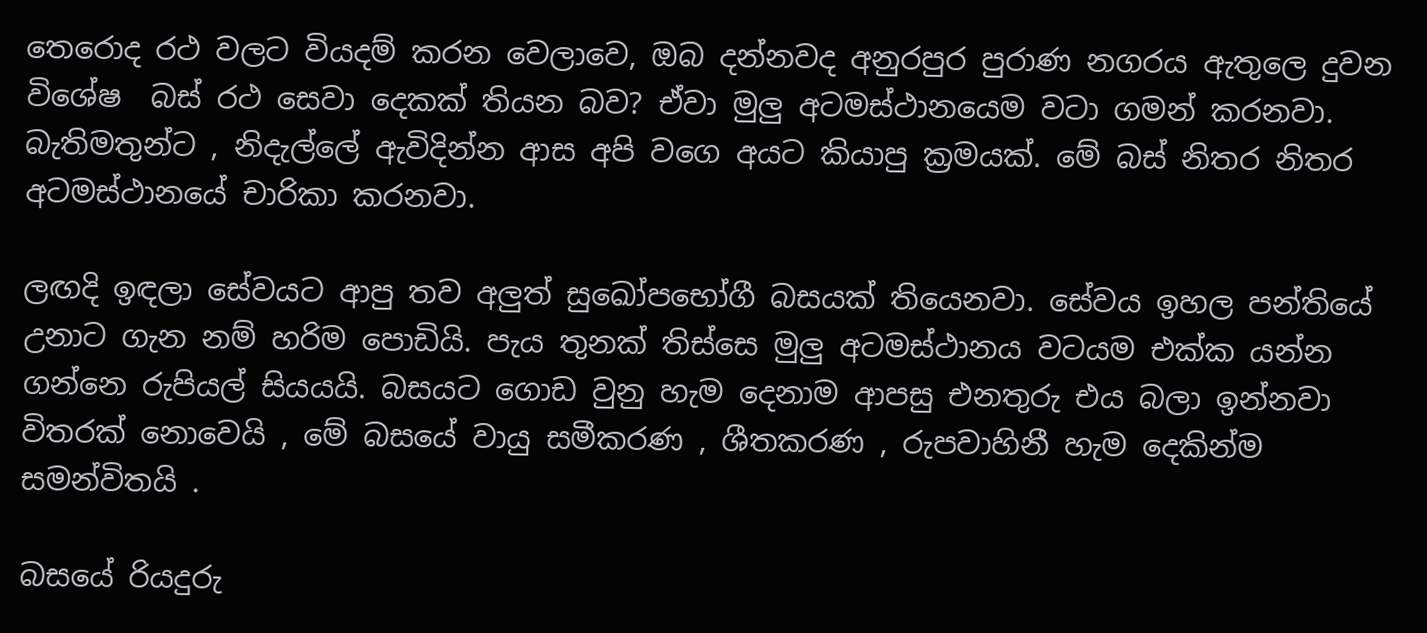තෙරොද රථ වලට වියදම් කරන වෙලාවෙ, ඔබ දන්නවද අනුරපුර පුරාණ නගරය ඇතුලෙ දුවන විශේෂ  බස් රථ සෙවා දෙකක් තියන බව? ඒවා මුලු අටමස්ථානයෙම වටා ගමන් කරනවා. බැතිමතුන්ට , නිදැල්ලේ ඇවිදින්න ආස අපි වගෙ අයට කියාපු ක්‍රමයක්. මේ බස් නිතර නිතර අටමස්ථානයේ චාරිකා කරනවා.

ලඟදි ඉඳලා සේවයට ආපු තව අලුත් සුඛෝපභෝගී බසයක් තියෙනවා. සේවය ඉහල පන්තියේ උනාට ගැන නම් හරිම පොඩියි. පැය තුනක් තිස්සෙ මුලු අටමස්ථානය වටයම එක්ක යන්න ගන්නෙ රුපියල් සියයයි. බසයට ගොඩ වුනු හැම දෙනාම ආපසු එනතුරු එය බලා ඉන්නවා විතරක් නොවෙයි , මේ බසයේ වායු සමීකරණ , ශීතකරණ , රුපවාහිනී හැම දෙකින්ම සමන්විතයි .

බසයේ රියදුරු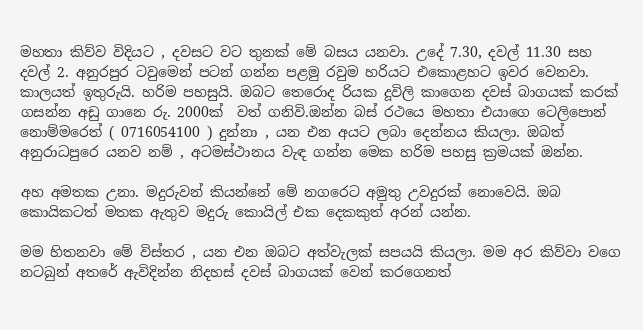මහතා කිව්ව විදියට , දවසට වට තුනක් මේ බසය යනවා. උදේ 7.30, දවල් 11.30 සහ දවල් 2. අනුරපුර ටවුමෙන් පටන් ගන්න පළමු රවුම හරියට එකොළහට ඉවර වෙනවා. කාලයත් ඉතුරුයි. හරිම පහසුයි. ඔබට තෙරොද රියක දූවිලි කාගෙන දවස් බාගයක් කරක් ගසන්න අඩු ගානෙ රු. 2000ක්  වත් ගනිවි.ඔන්න බස් රථයෙ මහතා එයාගෙ ටෙලිපොන් නොම්මරෙත් ( 0716054100 ) දුන්නා , යන එන අයට ලබා දෙන්නය කියලා. ඔබත් අනුරාධපුරෙ යනව නම් , අටමස්ථානය වැඳ ගන්න මෙක හරිම පහසු ක්‍රමයක් ඔන්න.

අහ අමතක උනා. මදුරුවන් කියන්නේ මේ නගරෙට අමුතු උවදුරක් නොවෙයි. ඔබ කොයිකටත් මතක ඇතුව මදුරු කොයිල් එක දෙකකුත් අරන් යන්න.

මම හිතනවා මේ විස්තර , යන එන ඔබට අත්වැලක් සපයයි කියලා. මම අර කිව්වා වගෙ නටබුන් අතරේ ඇවිදින්න නිදහස් දවස් බාගයක් වෙන් කරගෙනත්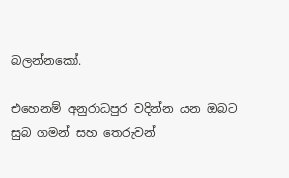බලන්නකෝ.

එහෙනම් අනුරාධපුර වදින්න යන ඔබට සුබ ගමන් සහ තෙරුවන්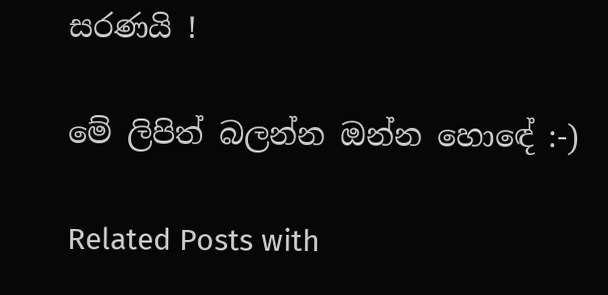සරණයි !

මේ ලිපිත් බලන්න ඔන්න හොඳේ :-)

Related Posts with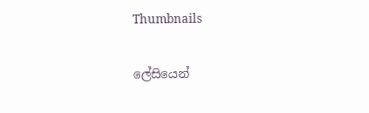Thumbnails

ලේසියෙන්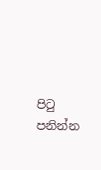පිටු පනින්න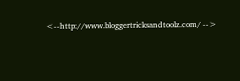<--http://www.bloggertricksandtoolz.com/ -->